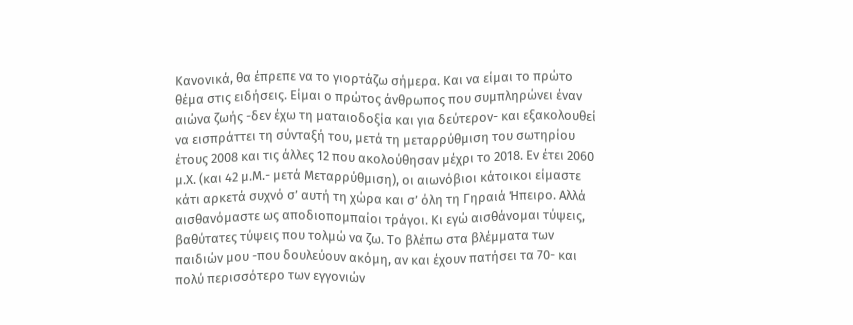Κανονικά, θα έπρεπε να το γιορτάζω σήμερα. Και να είμαι το πρώτο θέμα στις ειδήσεις. Είμαι ο πρώτος άνθρωπος που συμπληρώνει έναν αιώνα ζωής -δεν έχω τη ματαιοδοξία και για δεύτερον- και εξακολουθεί να εισπράττει τη σύνταξή του, μετά τη μεταρρύθμιση του σωτηρίου έτους 2008 και τις άλλες 12 που ακολούθησαν μέχρι το 2018. Εν έτει 2060 μ.Χ. (και 42 μ.Μ.- μετά Μεταρρύθμιση), οι αιωνόβιοι κάτοικοι είμαστε κάτι αρκετά συχνό σ’ αυτή τη χώρα και σ’ όλη τη Γηραιά Ήπειρο. Αλλά αισθανόμαστε ως αποδιοπομπαίοι τράγοι. Κι εγώ αισθάνομαι τύψεις, βαθύτατες τύψεις που τολμώ να ζω. Το βλέπω στα βλέμματα των παιδιών μου -που δουλεύουν ακόμη, αν και έχουν πατήσει τα 70- και πολύ περισσότερο των εγγονιών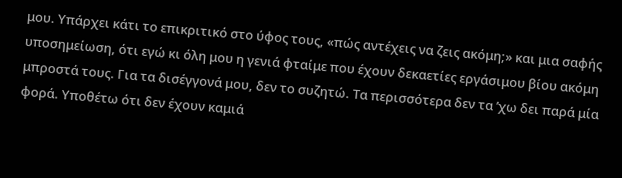μου. Υπάρχει κάτι το επικριτικό στο ύφος τους, «πώς αντέχεις να ζεις ακόμη;» και μια σαφής υποσημείωση, ότι εγώ κι όλη μου η γενιά φταίμε που έχουν δεκαετίες εργάσιμου βίου ακόμη μπροστά τους. Για τα δισέγγονά μου, δεν το συζητώ. Τα περισσότερα δεν τα ’χω δει παρά μία φορά. Υποθέτω ότι δεν έχουν καμιά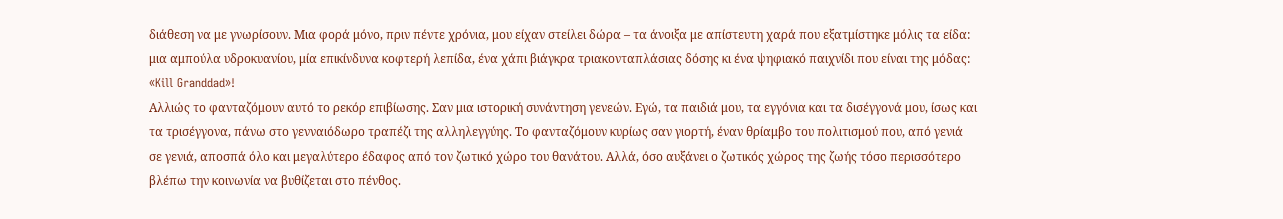διάθεση να με γνωρίσουν. Μια φορά μόνο, πριν πέντε χρόνια, μου είχαν στείλει δώρα – τα άνοιξα με απίστευτη χαρά που εξατμίστηκε μόλις τα είδα: μια αμπούλα υδροκυανίου, μία επικίνδυνα κοφτερή λεπίδα, ένα χάπι βιάγκρα τριακονταπλάσιας δόσης κι ένα ψηφιακό παιχνίδι που είναι της μόδας: «Kill Granddad»!
Αλλιώς το φανταζόμουν αυτό το ρεκόρ επιβίωσης. Σαν μια ιστορική συνάντηση γενεών. Εγώ, τα παιδιά μου, τα εγγόνια και τα δισέγγονά μου, ίσως και τα τρισέγγονα, πάνω στο γενναιόδωρο τραπέζι της αλληλεγγύης. Το φανταζόμουν κυρίως σαν γιορτή, έναν θρίαμβο του πολιτισμού που, από γενιά σε γενιά, αποσπά όλο και μεγαλύτερο έδαφος από τον ζωτικό χώρο του θανάτου. Αλλά, όσο αυξάνει ο ζωτικός χώρος της ζωής τόσο περισσότερο βλέπω την κοινωνία να βυθίζεται στο πένθος.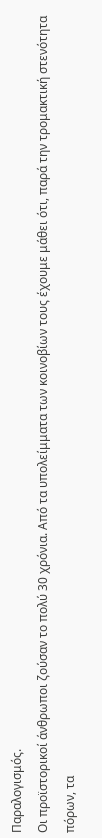Παραλογισμός.
Οι προϊστορικοί άνθρωποι ζούσαν το πολύ 30 χρόνια. Από τα υπολείμματα των κοινοβίων τους έχουμε μάθει ότι, παρά την τρομακτική στενότητα πόρων, τα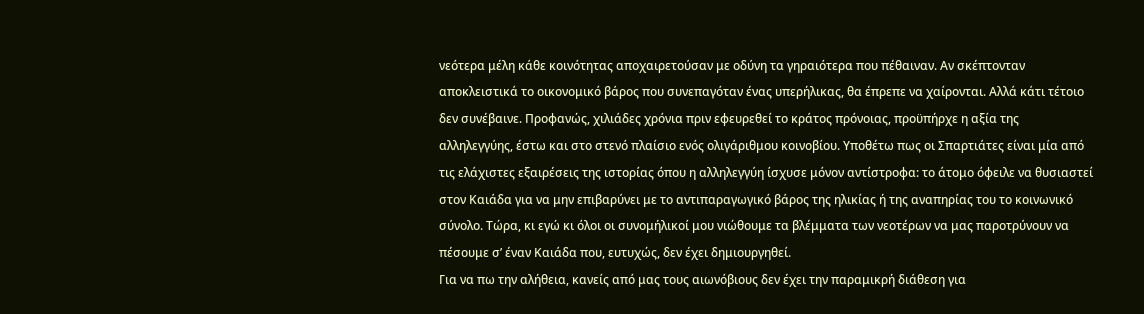νεότερα μέλη κάθε κοινότητας αποχαιρετούσαν με οδύνη τα γηραιότερα που πέθαιναν. Αν σκέπτονταν αποκλειστικά το οικονομικό βάρος που συνεπαγόταν ένας υπερήλικας, θα έπρεπε να χαίρονται. Αλλά κάτι τέτοιο δεν συνέβαινε. Προφανώς, χιλιάδες χρόνια πριν εφευρεθεί το κράτος πρόνοιας, προϋπήρχε η αξία της αλληλεγγύης, έστω και στο στενό πλαίσιο ενός ολιγάριθμου κοινοβίου. Υποθέτω πως οι Σπαρτιάτες είναι μία από τις ελάχιστες εξαιρέσεις της ιστορίας όπου η αλληλεγγύη ίσχυσε μόνον αντίστροφα: το άτομο όφειλε να θυσιαστεί στον Καιάδα για να μην επιβαρύνει με το αντιπαραγωγικό βάρος της ηλικίας ή της αναπηρίας του το κοινωνικό σύνολο. Τώρα, κι εγώ κι όλοι οι συνομήλικοί μου νιώθουμε τα βλέμματα των νεοτέρων να μας παροτρύνουν να πέσουμε σ’ έναν Καιάδα που, ευτυχώς, δεν έχει δημιουργηθεί.
Για να πω την αλήθεια, κανείς από μας τους αιωνόβιους δεν έχει την παραμικρή διάθεση για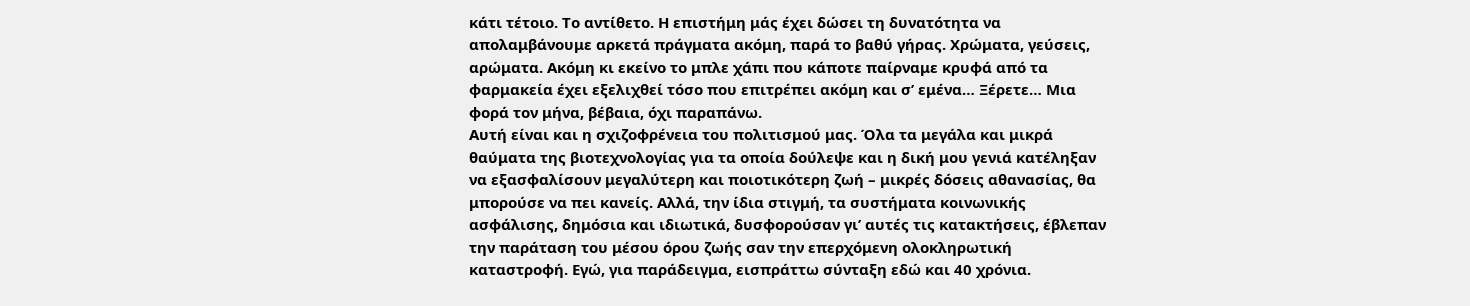κάτι τέτοιο. Το αντίθετο. Η επιστήμη μάς έχει δώσει τη δυνατότητα να απολαμβάνουμε αρκετά πράγματα ακόμη, παρά το βαθύ γήρας. Χρώματα, γεύσεις, αρώματα. Ακόμη κι εκείνο το μπλε χάπι που κάποτε παίρναμε κρυφά από τα φαρμακεία έχει εξελιχθεί τόσο που επιτρέπει ακόμη και σ’ εμένα… Ξέρετε… Μια φορά τον μήνα, βέβαια, όχι παραπάνω.
Αυτή είναι και η σχιζοφρένεια του πολιτισμού μας. Όλα τα μεγάλα και μικρά θαύματα της βιοτεχνολογίας για τα οποία δούλεψε και η δική μου γενιά κατέληξαν να εξασφαλίσουν μεγαλύτερη και ποιοτικότερη ζωή – μικρές δόσεις αθανασίας, θα μπορούσε να πει κανείς. Αλλά, την ίδια στιγμή, τα συστήματα κοινωνικής ασφάλισης, δημόσια και ιδιωτικά, δυσφορούσαν γι’ αυτές τις κατακτήσεις, έβλεπαν την παράταση του μέσου όρου ζωής σαν την επερχόμενη ολοκληρωτική καταστροφή. Εγώ, για παράδειγμα, εισπράττω σύνταξη εδώ και 40 χρόνια.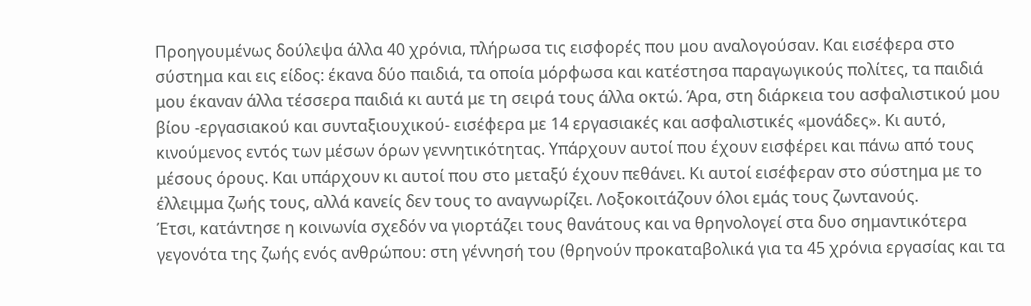Προηγουμένως δούλεψα άλλα 40 χρόνια, πλήρωσα τις εισφορές που μου αναλογούσαν. Και εισέφερα στο σύστημα και εις είδος: έκανα δύο παιδιά, τα οποία μόρφωσα και κατέστησα παραγωγικούς πολίτες, τα παιδιά μου έκαναν άλλα τέσσερα παιδιά κι αυτά με τη σειρά τους άλλα οκτώ. Άρα, στη διάρκεια του ασφαλιστικού μου βίου -εργασιακού και συνταξιουχικού- εισέφερα με 14 εργασιακές και ασφαλιστικές «μονάδες». Κι αυτό, κινούμενος εντός των μέσων όρων γεννητικότητας. Υπάρχουν αυτοί που έχουν εισφέρει και πάνω από τους μέσους όρους. Και υπάρχουν κι αυτοί που στο μεταξύ έχουν πεθάνει. Κι αυτοί εισέφεραν στο σύστημα με το έλλειμμα ζωής τους, αλλά κανείς δεν τους το αναγνωρίζει. Λοξοκοιτάζουν όλοι εμάς τους ζωντανούς.
Έτσι, κατάντησε η κοινωνία σχεδόν να γιορτάζει τους θανάτους και να θρηνολογεί στα δυο σημαντικότερα γεγονότα της ζωής ενός ανθρώπου: στη γέννησή του (θρηνούν προκαταβολικά για τα 45 χρόνια εργασίας και τα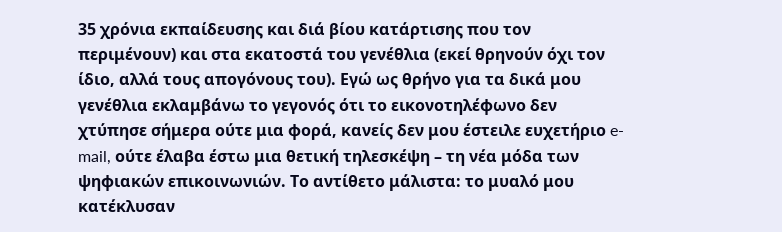35 χρόνια εκπαίδευσης και διά βίου κατάρτισης που τον περιμένουν) και στα εκατοστά του γενέθλια (εκεί θρηνούν όχι τον ίδιο, αλλά τους απογόνους του). Εγώ ως θρήνο για τα δικά μου γενέθλια εκλαμβάνω το γεγονός ότι το εικονοτηλέφωνο δεν χτύπησε σήμερα ούτε μια φορά, κανείς δεν μου έστειλε ευχετήριο e-mail, ούτε έλαβα έστω μια θετική τηλεσκέψη – τη νέα μόδα των ψηφιακών επικοινωνιών. Το αντίθετο μάλιστα: το μυαλό μου κατέκλυσαν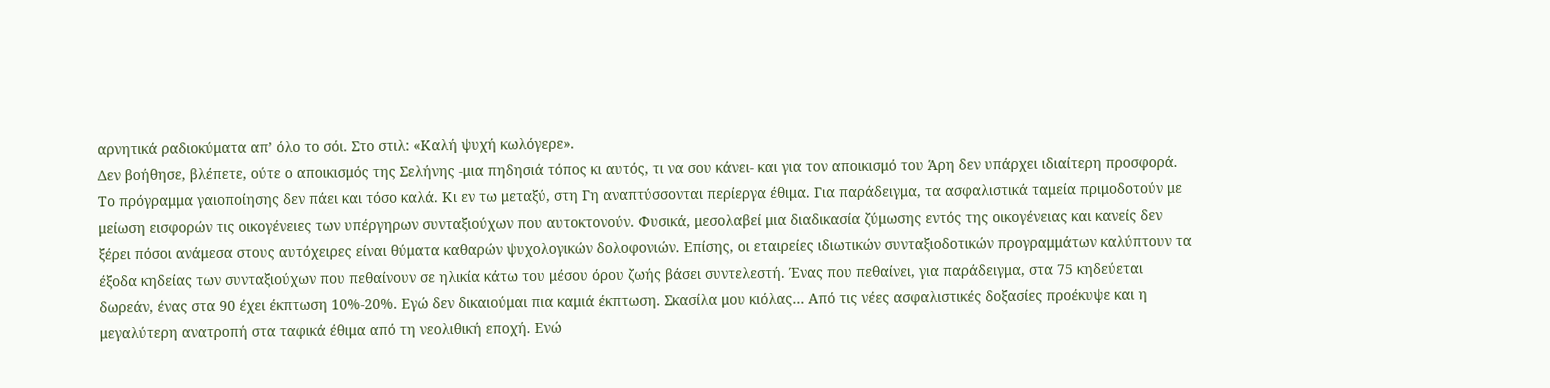αρνητικά ραδιοκύματα απ’ όλο το σόι. Στο στιλ: «Καλή ψυχή κωλόγερε».
Δεν βοήθησε, βλέπετε, ούτε ο αποικισμός της Σελήνης -μια πηδησιά τόπος κι αυτός, τι να σου κάνει- και για τον αποικισμό του Άρη δεν υπάρχει ιδιαίτερη προσφορά. Το πρόγραμμα γαιοποίησης δεν πάει και τόσο καλά. Κι εν τω μεταξύ, στη Γη αναπτύσσονται περίεργα έθιμα. Για παράδειγμα, τα ασφαλιστικά ταμεία πριμοδοτούν με μείωση εισφορών τις οικογένειες των υπέργηρων συνταξιούχων που αυτοκτονούν. Φυσικά, μεσολαβεί μια διαδικασία ζύμωσης εντός της οικογένειας και κανείς δεν ξέρει πόσοι ανάμεσα στους αυτόχειρες είναι θύματα καθαρών ψυχολογικών δολοφονιών. Επίσης, οι εταιρείες ιδιωτικών συνταξιοδοτικών προγραμμάτων καλύπτουν τα έξοδα κηδείας των συνταξιούχων που πεθαίνουν σε ηλικία κάτω του μέσου όρου ζωής βάσει συντελεστή. Ένας που πεθαίνει, για παράδειγμα, στα 75 κηδεύεται δωρεάν, ένας στα 90 έχει έκπτωση 10%-20%. Εγώ δεν δικαιούμαι πια καμιά έκπτωση. Σκασίλα μου κιόλας… Από τις νέες ασφαλιστικές δοξασίες προέκυψε και η μεγαλύτερη ανατροπή στα ταφικά έθιμα από τη νεολιθική εποχή. Ενώ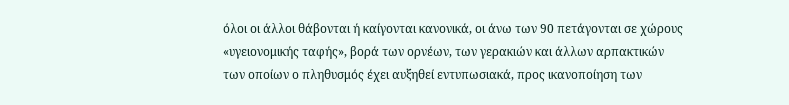όλοι οι άλλοι θάβονται ή καίγονται κανονικά, οι άνω των 90 πετάγονται σε χώρους «υγειονομικής ταφής», βορά των ορνέων, των γερακιών και άλλων αρπακτικών των οποίων ο πληθυσμός έχει αυξηθεί εντυπωσιακά, προς ικανοποίηση των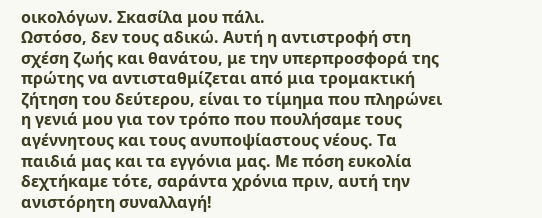οικολόγων. Σκασίλα μου πάλι.
Ωστόσο, δεν τους αδικώ. Αυτή η αντιστροφή στη σχέση ζωής και θανάτου, με την υπερπροσφορά της πρώτης να αντισταθμίζεται από μια τρομακτική ζήτηση του δεύτερου, είναι το τίμημα που πληρώνει η γενιά μου για τον τρόπο που πουλήσαμε τους αγέννητους και τους ανυποψίαστους νέους. Τα παιδιά μας και τα εγγόνια μας. Με πόση ευκολία δεχτήκαμε τότε, σαράντα χρόνια πριν, αυτή την ανιστόρητη συναλλαγή!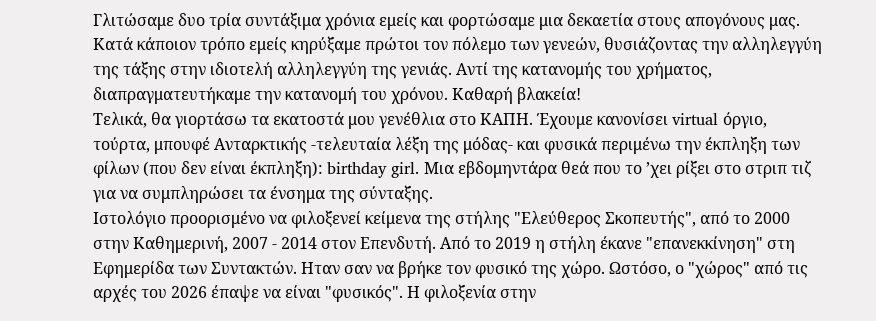Γλιτώσαμε δυο τρία συντάξιμα χρόνια εμείς και φορτώσαμε μια δεκαετία στους απογόνους μας. Κατά κάποιον τρόπο εμείς κηρύξαμε πρώτοι τον πόλεμο των γενεών, θυσιάζοντας την αλληλεγγύη της τάξης στην ιδιοτελή αλληλεγγύη της γενιάς. Αντί της κατανομής του χρήματος, διαπραγματευτήκαμε την κατανομή του χρόνου. Καθαρή βλακεία!
Τελικά, θα γιορτάσω τα εκατοστά μου γενέθλια στο ΚΑΠΗ. Έχουμε κανονίσει virtual όργιο, τούρτα, μπουφέ Ανταρκτικής -τελευταία λέξη της μόδας- και φυσικά περιμένω την έκπληξη των φίλων (που δεν είναι έκπληξη): birthday girl. Μια εβδομηντάρα θεά που το ’χει ρίξει στο στριπ τιζ για να συμπληρώσει τα ένσημα της σύνταξης.
Ιστολόγιο προορισμένο να φιλοξενεί κείμενα της στήλης "Ελεύθερος Σκοπευτής", από το 2000 στην Καθημερινή, 2007 - 2014 στον Επενδυτή. Από το 2019 η στήλη έκανε "επανεκκίνηση" στη Εφημερίδα των Συντακτών. Ηταν σαν να βρήκε τον φυσικό της χώρο. Ωστόσο, ο "χώρος" από τις αρχές του 2026 έπαψε να είναι "φυσικός". Η φιλοξενία στην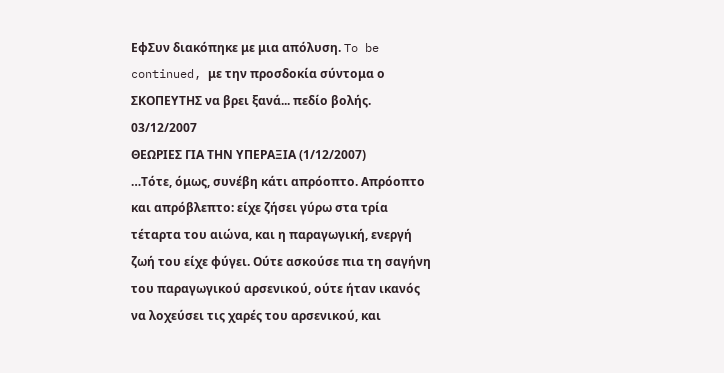ΕφΣυν διακόπηκε με μια απόλυση. To be continued, με την προσδοκία σύντομα ο ΣΚΟΠΕΥΤΗΣ να βρει ξανά... πεδίο βολής.
03/12/2007
ΘΕΩΡΙΕΣ ΓΙΑ ΤΗΝ ΥΠΕΡΑΞΙΑ (1/12/2007)
…Τότε, όμως, συνέβη κάτι απρόοπτο. Απρόοπτο και απρόβλεπτο: είχε ζήσει γύρω στα τρία τέταρτα του αιώνα, και η παραγωγική, ενεργή ζωή του είχε φύγει. Ούτε ασκούσε πια τη σαγήνη του παραγωγικού αρσενικού, ούτε ήταν ικανός να λοχεύσει τις χαρές του αρσενικού, και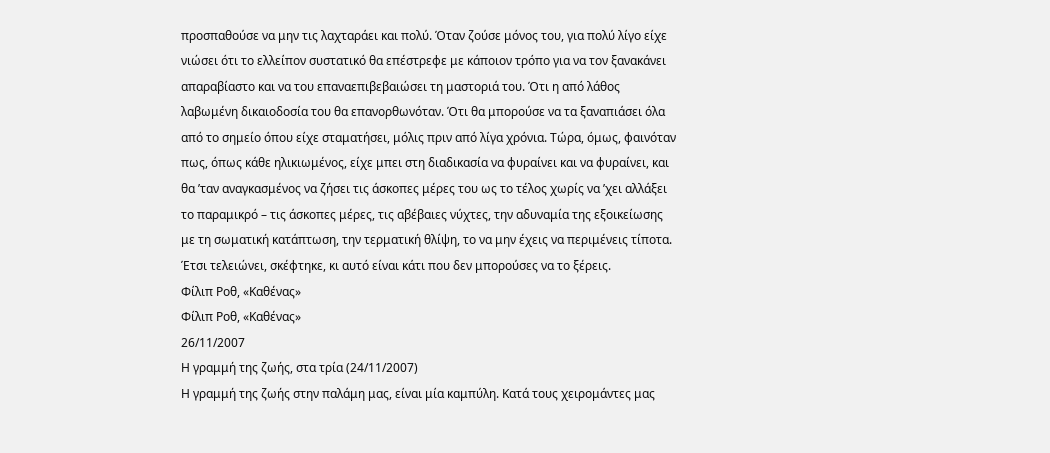προσπαθούσε να μην τις λαχταράει και πολύ. Όταν ζούσε μόνος του, για πολύ λίγο είχε νιώσει ότι το ελλείπον συστατικό θα επέστρεφε με κάποιον τρόπο για να τον ξανακάνει απαραβίαστο και να του επαναεπιβεβαιώσει τη μαστοριά του. Ότι η από λάθος λαβωμένη δικαιοδοσία του θα επανορθωνόταν. Ότι θα μπορούσε να τα ξαναπιάσει όλα από το σημείο όπου είχε σταματήσει, μόλις πριν από λίγα χρόνια. Τώρα, όμως, φαινόταν πως, όπως κάθε ηλικιωμένος, είχε μπει στη διαδικασία να φυραίνει και να φυραίνει, και θα ’ταν αναγκασμένος να ζήσει τις άσκοπες μέρες του ως το τέλος χωρίς να ’χει αλλάξει το παραμικρό – τις άσκοπες μέρες, τις αβέβαιες νύχτες, την αδυναμία της εξοικείωσης με τη σωματική κατάπτωση, την τερματική θλίψη, το να μην έχεις να περιμένεις τίποτα. Έτσι τελειώνει, σκέφτηκε, κι αυτό είναι κάτι που δεν μπορούσες να το ξέρεις.
Φίλιπ Ροθ, «Καθένας»
Φίλιπ Ροθ, «Καθένας»
26/11/2007
Η γραμμή της ζωής, στα τρία (24/11/2007)
Η γραμμή της ζωής στην παλάμη μας, είναι μία καμπύλη. Κατά τους χειρομάντες μας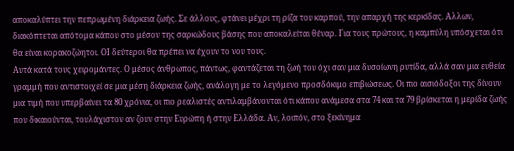αποκαλύπτει την πεπρωμένη διάρκεια ζωής. Σε άλλους, φτάνει μέχρι τη ρίζα του καρπού, την απαρχή της κερκίδας. Αλλων, διακόπτεται απότομα κάπου στο μέσον της σαρκώδους βάσης που αποκαλείται θέναρ. Για τους πρώτους, η καμπύλη υπόσχεται ότι θα είναι κορακοζώητοι. ΟΙ δεύτεροι θα πρέπει να έχουν το νου τους.
Αυτά κατά τους χειρομάντες. Ο μέσος άνθρωπος, πάντως, φαντάζεται τη ζωή του όχι σαν μια δυσοίωνη ρυτίδα, αλλά σαν μια ευθεία γραμμή που αντιστοιχεί σε μια μέση διάρκεια ζωής, ανάλογη με το λεγόμενο προσδόκιμο επιβιώσεως. Οι πιο αισιόδοξοι της δίνουν μια τιμή που υπερβαίνει τα 80 χρόνια, οι πιο ρεαλιστές αντιλαμβάνονται ότι κάπου ανάμεσα στα 74 και τα 79 βρίσκεται η μερίδα ζωής που δικαιούνται, τουλάχιστον αν ζουν στην Ευρώπη ή στην Ελλάδα. Αν, λοιπόν, στο ξεκίνημα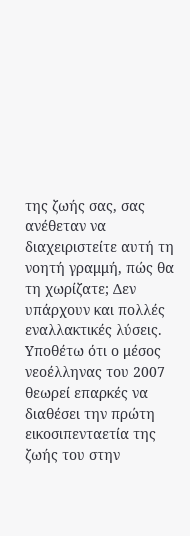της ζωής σας, σας ανέθεταν να διαχειριστείτε αυτή τη νοητή γραμμή, πώς θα τη χωρίζατε; Δεν υπάρχουν και πολλές εναλλακτικές λύσεις.
Υποθέτω ότι ο μέσος νεοέλληνας του 2007 θεωρεί επαρκές να διαθέσει την πρώτη εικοσιπενταετία της ζωής του στην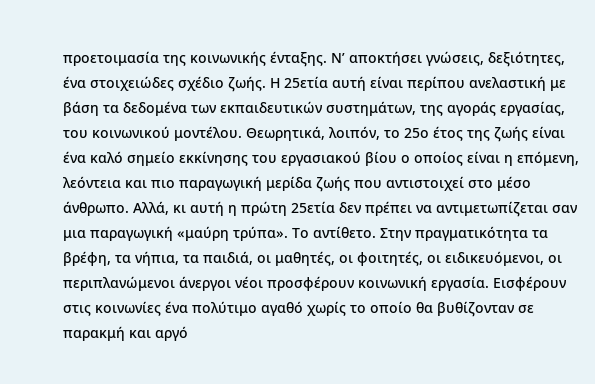προετοιμασία της κοινωνικής ένταξης. Ν’ αποκτήσει γνώσεις, δεξιότητες, ένα στοιχειώδες σχέδιο ζωής. Η 25ετία αυτή είναι περίπου ανελαστική με βάση τα δεδομένα των εκπαιδευτικών συστημάτων, της αγοράς εργασίας, του κοινωνικού μοντέλου. Θεωρητικά, λοιπόν, το 25ο έτος της ζωής είναι ένα καλό σημείο εκκίνησης του εργασιακού βίου ο οποίος είναι η επόμενη, λεόντεια και πιο παραγωγική μερίδα ζωής που αντιστοιχεί στο μέσο άνθρωπο. Αλλά, κι αυτή η πρώτη 25ετία δεν πρέπει να αντιμετωπίζεται σαν μια παραγωγική «μαύρη τρύπα». Το αντίθετο. Στην πραγματικότητα τα βρέφη, τα νήπια, τα παιδιά, οι μαθητές, οι φοιτητές, οι ειδικευόμενοι, οι περιπλανώμενοι άνεργοι νέοι προσφέρουν κοινωνική εργασία. Εισφέρουν στις κοινωνίες ένα πολύτιμο αγαθό χωρίς το οποίο θα βυθίζονταν σε παρακμή και αργό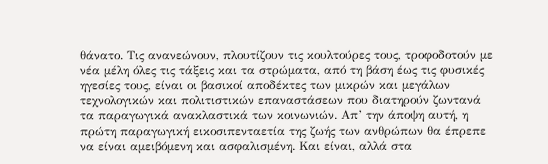θάνατο. Τις ανανεώνουν, πλουτίζουν τις κουλτούρες τους, τροφοδοτούν με νέα μέλη όλες τις τάξεις και τα στρώματα, από τη βάση έως τις φυσικές ηγεσίες τους, είναι οι βασικοί αποδέκτες των μικρών και μεγάλων τεχνολογικών και πολιτιστικών επαναστάσεων που διατηρούν ζωντανά τα παραγωγικά ανακλαστικά των κοινωνιών. Απ’ την άποψη αυτή, η πρώτη παραγωγική εικοσιπενταετία της ζωής των ανθρώπων θα έπρεπε να είναι αμειβόμενη και ασφαλισμένη. Και είναι, αλλά στα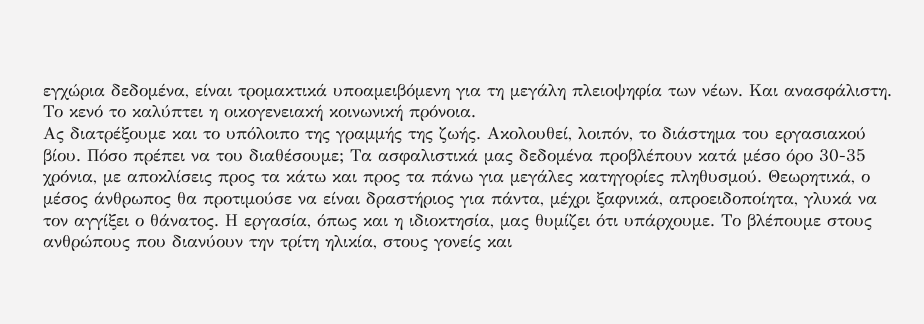εγχώρια δεδομένα, είναι τρομακτικά υποαμειβόμενη για τη μεγάλη πλειοψηφία των νέων. Και ανασφάλιστη. Το κενό το καλύπτει η οικογενειακή κοινωνική πρόνοια.
Ας διατρέξουμε και το υπόλοιπο της γραμμής της ζωής. Ακολουθεί, λοιπόν, το διάστημα του εργασιακού βίου. Πόσο πρέπει να του διαθέσουμε; Τα ασφαλιστικά μας δεδομένα προβλέπουν κατά μέσο όρο 30-35 χρόνια, με αποκλίσεις προς τα κάτω και προς τα πάνω για μεγάλες κατηγορίες πληθυσμού. Θεωρητικά, ο μέσος άνθρωπος θα προτιμούσε να είναι δραστήριος για πάντα, μέχρι ξαφνικά, απροειδοποίητα, γλυκά να τον αγγίξει ο θάνατος. Η εργασία, όπως και η ιδιοκτησία, μας θυμίζει ότι υπάρχουμε. Το βλέπουμε στους ανθρώπους που διανύουν την τρίτη ηλικία, στους γονείς και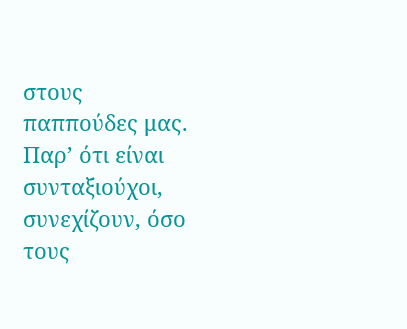στους παππούδες μας. Παρ’ ότι είναι συνταξιούχοι, συνεχίζουν, όσο τους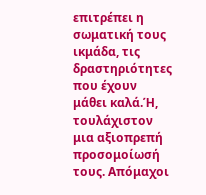επιτρέπει η σωματική τους ικμάδα, τις δραστηριότητες που έχουν μάθει καλά.Ή, τουλάχιστον μια αξιοπρεπή προσομοίωσή τους. Απόμαχοι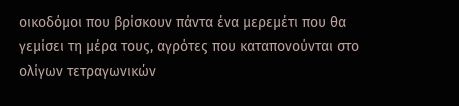οικοδόμοι που βρίσκουν πάντα ένα μερεμέτι που θα γεμίσει τη μέρα τους, αγρότες που καταπονούνται στο ολίγων τετραγωνικών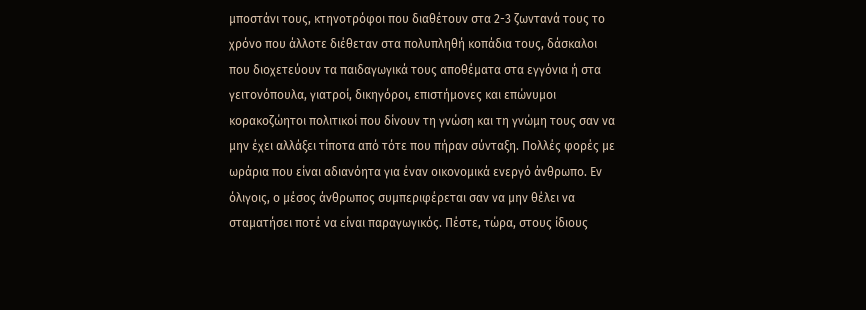μποστάνι τους, κτηνοτρόφοι που διαθέτουν στα 2-3 ζωντανά τους το χρόνο που άλλοτε διέθεταν στα πολυπληθή κοπάδια τους, δάσκαλοι που διοχετεύουν τα παιδαγωγικά τους αποθέματα στα εγγόνια ή στα γειτονόπουλα, γιατροί, δικηγόροι, επιστήμονες και επώνυμοι κορακοζώητοι πολιτικοί που δίνουν τη γνώση και τη γνώμη τους σαν να μην έχει αλλάξει τίποτα από τότε που πήραν σύνταξη. Πολλές φορές με ωράρια που είναι αδιανόητα για έναν οικονομικά ενεργό άνθρωπο. Εν όλιγοις, ο μέσος άνθρωπος συμπεριφέρεται σαν να μην θέλει να σταματήσει ποτέ να είναι παραγωγικός. Πέστε, τώρα, στους ίδιους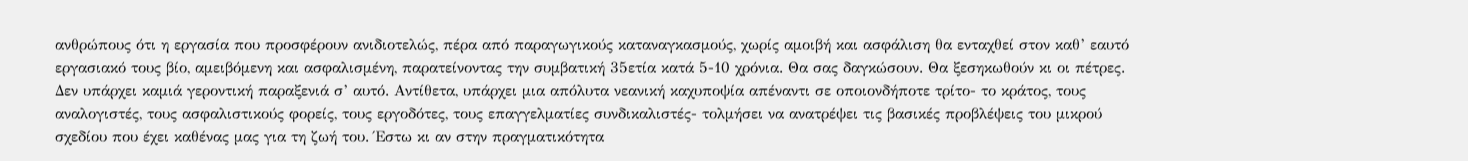ανθρώπους ότι η εργασία που προσφέρουν ανιδιοτελώς, πέρα από παραγωγικούς καταναγκασμούς, χωρίς αμοιβή και ασφάλιση θα ενταχθεί στον καθ’ εαυτό εργασιακό τους βίο, αμειβόμενη και ασφαλισμένη, παρατείνοντας την συμβατική 35ετία κατά 5-10 χρόνια. Θα σας δαγκώσουν. Θα ξεσηκωθούν κι οι πέτρες. Δεν υπάρχει καμιά γεροντική παραξενιά σ’ αυτό. Αντίθετα, υπάρχει μια απόλυτα νεανική καχυποψία απέναντι σε οποιονδήποτε τρίτο- το κράτος, τους αναλογιστές, τους ασφαλιστικούς φορείς, τους εργοδότες, τους επαγγελματίες συνδικαλιστές- τολμήσει να ανατρέψει τις βασικές προβλέψεις του μικρού σχεδίου που έχει καθένας μας για τη ζωή του. Έστω κι αν στην πραγματικότητα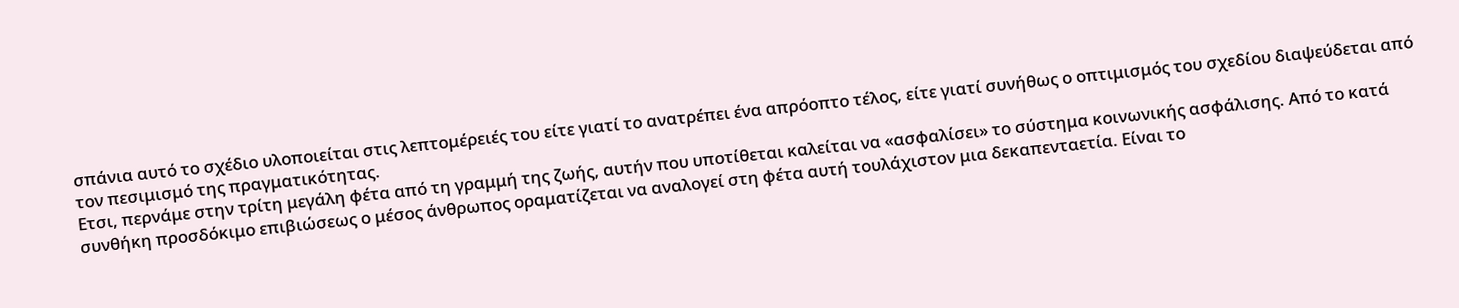σπάνια αυτό το σχέδιο υλοποιείται στις λεπτομέρειές του είτε γιατί το ανατρέπει ένα απρόοπτο τέλος, είτε γιατί συνήθως ο οπτιμισμός του σχεδίου διαψεύδεται από τον πεσιμισμό της πραγματικότητας.
Ετσι, περνάμε στην τρίτη μεγάλη φέτα από τη γραμμή της ζωής, αυτήν που υποτίθεται καλείται να «ασφαλίσει» το σύστημα κοινωνικής ασφάλισης. Από το κατά συνθήκη προσδόκιμο επιβιώσεως ο μέσος άνθρωπος οραματίζεται να αναλογεί στη φέτα αυτή τουλάχιστον μια δεκαπενταετία. Είναι το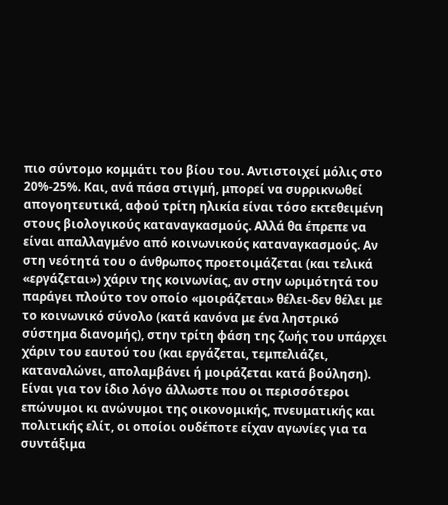πιο σύντομο κομμάτι του βίου του. Αντιστοιχεί μόλις στο 20%-25%. Και, ανά πάσα στιγμή, μπορεί να συρρικνωθεί απογοητευτικά, αφού τρίτη ηλικία είναι τόσο εκτεθειμένη στους βιολογικούς καταναγκασμούς. Αλλά θα έπρεπε να είναι απαλλαγμένο από κοινωνικούς καταναγκασμούς. Αν στη νεότητά του ο άνθρωπος προετοιμάζεται (και τελικά «εργάζεται») χάριν της κοινωνίας, αν στην ωριμότητά του παράγει πλούτο τον οποίο «μοιράζεται» θέλει-δεν θέλει με το κοινωνικό σύνολο (κατά κανόνα με ένα ληστρικό σύστημα διανομής), στην τρίτη φάση της ζωής του υπάρχει χάριν του εαυτού του (και εργάζεται, τεμπελιάζει, καταναλώνει, απολαμβάνει ή μοιράζεται κατά βούληση). Είναι για τον ίδιο λόγο άλλωστε που οι περισσότεροι επώνυμοι κι ανώνυμοι της οικονομικής, πνευματικής και πολιτικής ελίτ, οι οποίοι ουδέποτε είχαν αγωνίες για τα συντάξιμα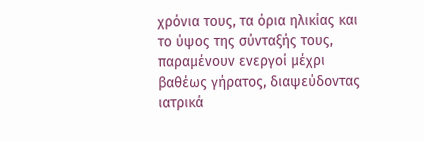χρόνια τους, τα όρια ηλικίας και το ύψος της σύνταξής τους, παραμένουν ενεργοί μέχρι βαθέως γήρατος, διαψεύδοντας ιατρικά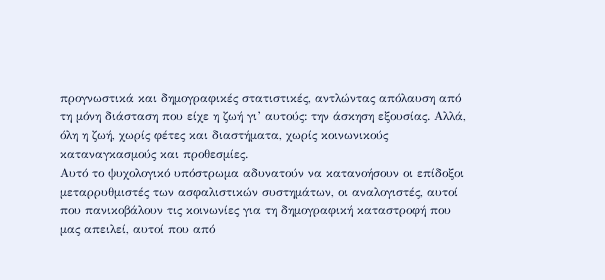προγνωστικά και δημογραφικές στατιστικές, αντλώντας απόλαυση από τη μόνη διάσταση που είχε η ζωή γι’ αυτούς: την άσκηση εξουσίας. Αλλά, όλη η ζωή, χωρίς φέτες και διαστήματα, χωρίς κοινωνικούς καταναγκασμούς και προθεσμίες.
Αυτό το ψυχολογικό υπόστρωμα αδυνατούν να κατανοήσουν οι επίδοξοι μεταρρυθμιστές των ασφαλιστικών συστημάτων, οι αναλογιστές, αυτοί που πανικοβάλουν τις κοινωνίες για τη δημογραφική καταστροφή που μας απειλεί, αυτοί που από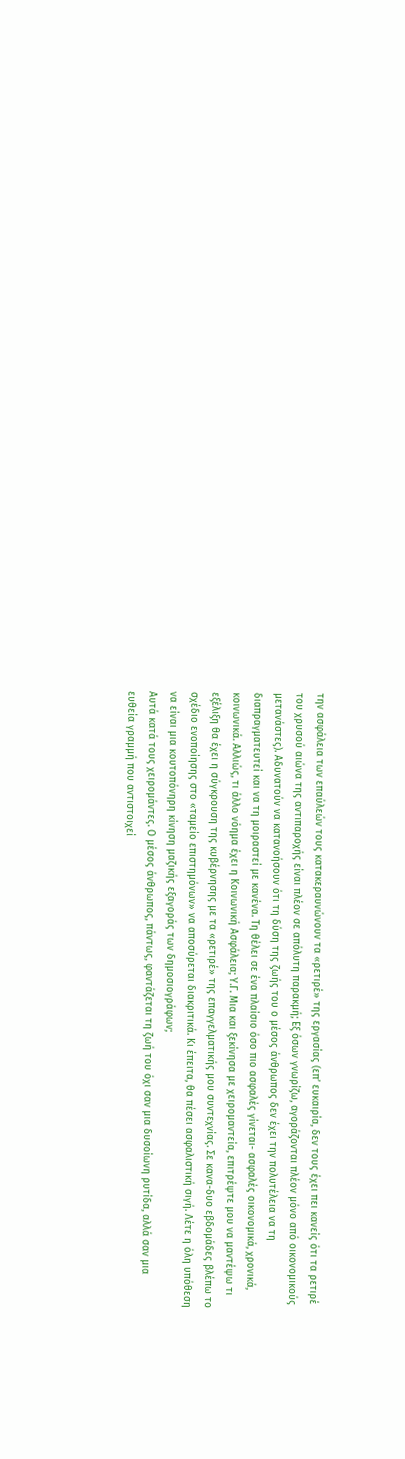την ασφάλεια των επαύλεών τους κατακεραυνώνουν τα «ρετιρέ» της εργασίας (επ’ ευκαιρία, δεν τους έχει πει κανείς ότι τα ρετιρέ του χρυσού αιώνα της αντιπαροχής είναι πλέον σε απόλυτη παρακμή; Εξ όσων γνωρίζω, αγοράζονται πλέον μόνο από οικονομικούς μετανάστες). Αδυνατούν να κατανοήσουν ότι τη δύση της ζωής του ο μέσος άνθρωπος δεν έχει την πολυτέλεια να τη διαπραγματευτεί και να τη μοιραστεί με κανένα. Τη θέλει σε ένα πλαίσιο όσο πιο ασφαλές γίνεται- ασφαλές οικονομικά, χρονικά, κοινωνικά. Αλλιώς, τι άλλο νόημα έχει η Κοινωνική Ασφάλεια; Υ.Γ. Μια και ξεκίνησα με χειρομαντεία, επιτρέψτε μου να μαντέψω τι εξέλιξη θα έχει η σύγκρουση της κυβέρνησης με τα «ρετιρέ» της επαγγελματικής μου συντεχνίας. Σε κανα-δυο εβδομάδες βλέπω το σχέδιο ενοποίησης στο «ταμείο επιστημόνων» να αποσύρεται διακριτικά. Κι έπειτα, θα πέσει ασφαλιστική σιγή. Λέτε η όλη υπόθεση να είναι μια κουτοπόνηρη κίνηση μαζικής εξαγοράς των δημοσιογράφων;
Αυτά κατά τους χειρομάντες. Ο μέσος άνθρωπος, πάντως, φαντάζεται τη ζωή του όχι σαν μια δυσοίωνη ρυτίδα, αλλά σαν μια ευθεία γραμμή που αντιστοιχεί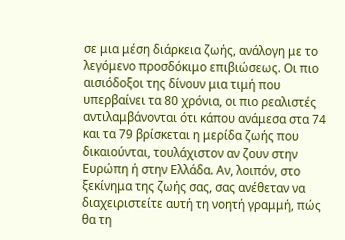σε μια μέση διάρκεια ζωής, ανάλογη με το λεγόμενο προσδόκιμο επιβιώσεως. Οι πιο αισιόδοξοι της δίνουν μια τιμή που υπερβαίνει τα 80 χρόνια, οι πιο ρεαλιστές αντιλαμβάνονται ότι κάπου ανάμεσα στα 74 και τα 79 βρίσκεται η μερίδα ζωής που δικαιούνται, τουλάχιστον αν ζουν στην Ευρώπη ή στην Ελλάδα. Αν, λοιπόν, στο ξεκίνημα της ζωής σας, σας ανέθεταν να διαχειριστείτε αυτή τη νοητή γραμμή, πώς θα τη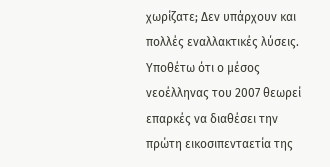χωρίζατε; Δεν υπάρχουν και πολλές εναλλακτικές λύσεις.
Υποθέτω ότι ο μέσος νεοέλληνας του 2007 θεωρεί επαρκές να διαθέσει την πρώτη εικοσιπενταετία της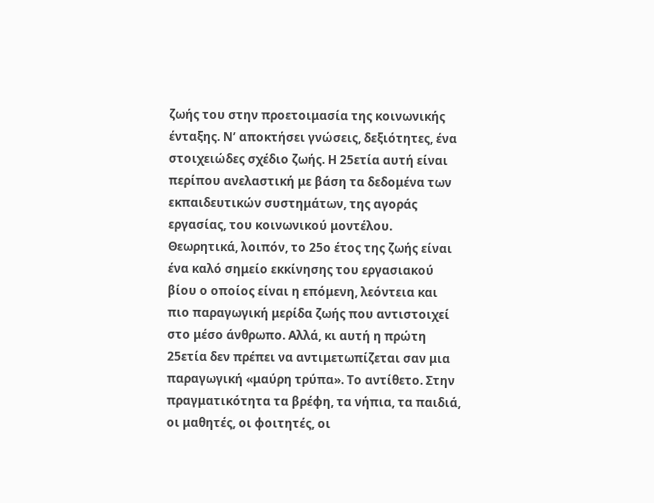ζωής του στην προετοιμασία της κοινωνικής ένταξης. Ν’ αποκτήσει γνώσεις, δεξιότητες, ένα στοιχειώδες σχέδιο ζωής. Η 25ετία αυτή είναι περίπου ανελαστική με βάση τα δεδομένα των εκπαιδευτικών συστημάτων, της αγοράς εργασίας, του κοινωνικού μοντέλου. Θεωρητικά, λοιπόν, το 25ο έτος της ζωής είναι ένα καλό σημείο εκκίνησης του εργασιακού βίου ο οποίος είναι η επόμενη, λεόντεια και πιο παραγωγική μερίδα ζωής που αντιστοιχεί στο μέσο άνθρωπο. Αλλά, κι αυτή η πρώτη 25ετία δεν πρέπει να αντιμετωπίζεται σαν μια παραγωγική «μαύρη τρύπα». Το αντίθετο. Στην πραγματικότητα τα βρέφη, τα νήπια, τα παιδιά, οι μαθητές, οι φοιτητές, οι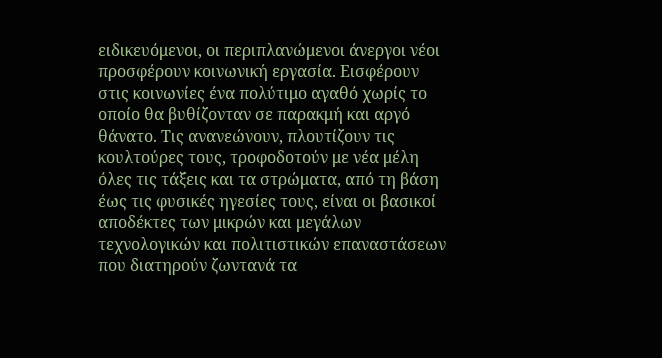ειδικευόμενοι, οι περιπλανώμενοι άνεργοι νέοι προσφέρουν κοινωνική εργασία. Εισφέρουν στις κοινωνίες ένα πολύτιμο αγαθό χωρίς το οποίο θα βυθίζονταν σε παρακμή και αργό θάνατο. Τις ανανεώνουν, πλουτίζουν τις κουλτούρες τους, τροφοδοτούν με νέα μέλη όλες τις τάξεις και τα στρώματα, από τη βάση έως τις φυσικές ηγεσίες τους, είναι οι βασικοί αποδέκτες των μικρών και μεγάλων τεχνολογικών και πολιτιστικών επαναστάσεων που διατηρούν ζωντανά τα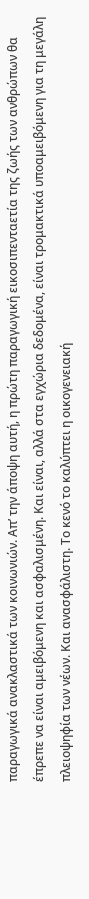παραγωγικά ανακλαστικά των κοινωνιών. Απ’ την άποψη αυτή, η πρώτη παραγωγική εικοσιπενταετία της ζωής των ανθρώπων θα έπρεπε να είναι αμειβόμενη και ασφαλισμένη. Και είναι, αλλά στα εγχώρια δεδομένα, είναι τρομακτικά υποαμειβόμενη για τη μεγάλη πλειοψηφία των νέων. Και ανασφάλιστη. Το κενό το καλύπτει η οικογενειακή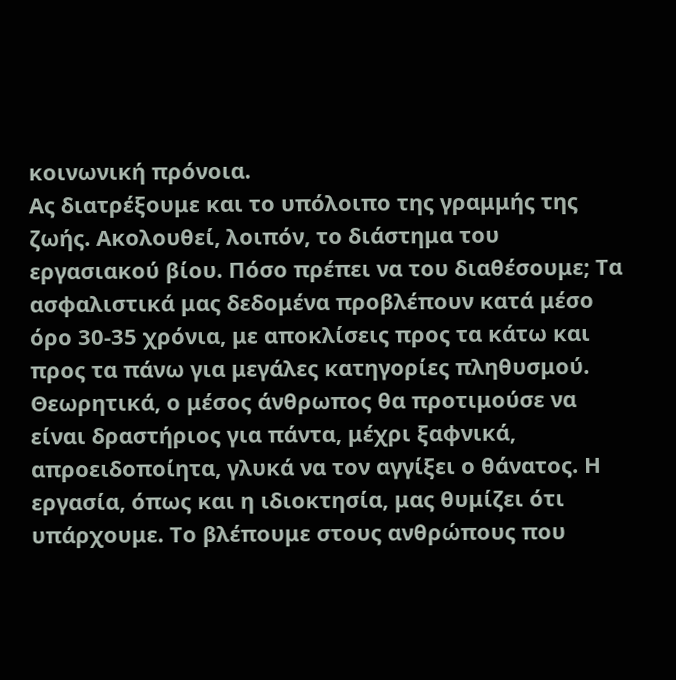κοινωνική πρόνοια.
Ας διατρέξουμε και το υπόλοιπο της γραμμής της ζωής. Ακολουθεί, λοιπόν, το διάστημα του εργασιακού βίου. Πόσο πρέπει να του διαθέσουμε; Τα ασφαλιστικά μας δεδομένα προβλέπουν κατά μέσο όρο 30-35 χρόνια, με αποκλίσεις προς τα κάτω και προς τα πάνω για μεγάλες κατηγορίες πληθυσμού. Θεωρητικά, ο μέσος άνθρωπος θα προτιμούσε να είναι δραστήριος για πάντα, μέχρι ξαφνικά, απροειδοποίητα, γλυκά να τον αγγίξει ο θάνατος. Η εργασία, όπως και η ιδιοκτησία, μας θυμίζει ότι υπάρχουμε. Το βλέπουμε στους ανθρώπους που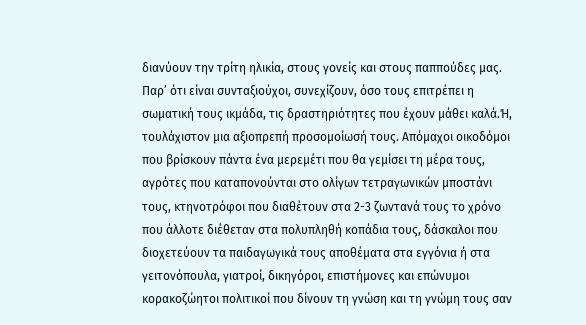διανύουν την τρίτη ηλικία, στους γονείς και στους παππούδες μας. Παρ’ ότι είναι συνταξιούχοι, συνεχίζουν, όσο τους επιτρέπει η σωματική τους ικμάδα, τις δραστηριότητες που έχουν μάθει καλά.Ή, τουλάχιστον μια αξιοπρεπή προσομοίωσή τους. Απόμαχοι οικοδόμοι που βρίσκουν πάντα ένα μερεμέτι που θα γεμίσει τη μέρα τους, αγρότες που καταπονούνται στο ολίγων τετραγωνικών μποστάνι τους, κτηνοτρόφοι που διαθέτουν στα 2-3 ζωντανά τους το χρόνο που άλλοτε διέθεταν στα πολυπληθή κοπάδια τους, δάσκαλοι που διοχετεύουν τα παιδαγωγικά τους αποθέματα στα εγγόνια ή στα γειτονόπουλα, γιατροί, δικηγόροι, επιστήμονες και επώνυμοι κορακοζώητοι πολιτικοί που δίνουν τη γνώση και τη γνώμη τους σαν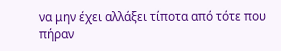να μην έχει αλλάξει τίποτα από τότε που πήραν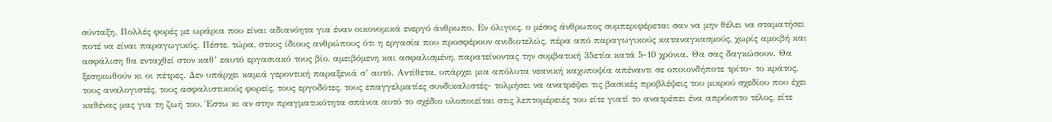σύνταξη. Πολλές φορές με ωράρια που είναι αδιανόητα για έναν οικονομικά ενεργό άνθρωπο. Εν όλιγοις, ο μέσος άνθρωπος συμπεριφέρεται σαν να μην θέλει να σταματήσει ποτέ να είναι παραγωγικός. Πέστε, τώρα, στους ίδιους ανθρώπους ότι η εργασία που προσφέρουν ανιδιοτελώς, πέρα από παραγωγικούς καταναγκασμούς, χωρίς αμοιβή και ασφάλιση θα ενταχθεί στον καθ’ εαυτό εργασιακό τους βίο, αμειβόμενη και ασφαλισμένη, παρατείνοντας την συμβατική 35ετία κατά 5-10 χρόνια. Θα σας δαγκώσουν. Θα ξεσηκωθούν κι οι πέτρες. Δεν υπάρχει καμιά γεροντική παραξενιά σ’ αυτό. Αντίθετα, υπάρχει μια απόλυτα νεανική καχυποψία απέναντι σε οποιονδήποτε τρίτο- το κράτος, τους αναλογιστές, τους ασφαλιστικούς φορείς, τους εργοδότες, τους επαγγελματίες συνδικαλιστές- τολμήσει να ανατρέψει τις βασικές προβλέψεις του μικρού σχεδίου που έχει καθένας μας για τη ζωή του. Έστω κι αν στην πραγματικότητα σπάνια αυτό το σχέδιο υλοποιείται στις λεπτομέρειές του είτε γιατί το ανατρέπει ένα απρόοπτο τέλος, είτε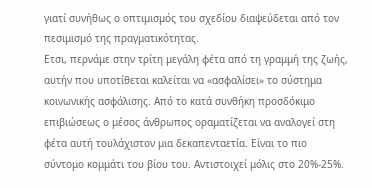γιατί συνήθως ο οπτιμισμός του σχεδίου διαψεύδεται από τον πεσιμισμό της πραγματικότητας.
Ετσι, περνάμε στην τρίτη μεγάλη φέτα από τη γραμμή της ζωής, αυτήν που υποτίθεται καλείται να «ασφαλίσει» το σύστημα κοινωνικής ασφάλισης. Από το κατά συνθήκη προσδόκιμο επιβιώσεως ο μέσος άνθρωπος οραματίζεται να αναλογεί στη φέτα αυτή τουλάχιστον μια δεκαπενταετία. Είναι το πιο σύντομο κομμάτι του βίου του. Αντιστοιχεί μόλις στο 20%-25%.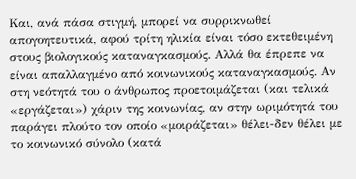Και, ανά πάσα στιγμή, μπορεί να συρρικνωθεί απογοητευτικά, αφού τρίτη ηλικία είναι τόσο εκτεθειμένη στους βιολογικούς καταναγκασμούς. Αλλά θα έπρεπε να είναι απαλλαγμένο από κοινωνικούς καταναγκασμούς. Αν στη νεότητά του ο άνθρωπος προετοιμάζεται (και τελικά «εργάζεται») χάριν της κοινωνίας, αν στην ωριμότητά του παράγει πλούτο τον οποίο «μοιράζεται» θέλει-δεν θέλει με το κοινωνικό σύνολο (κατά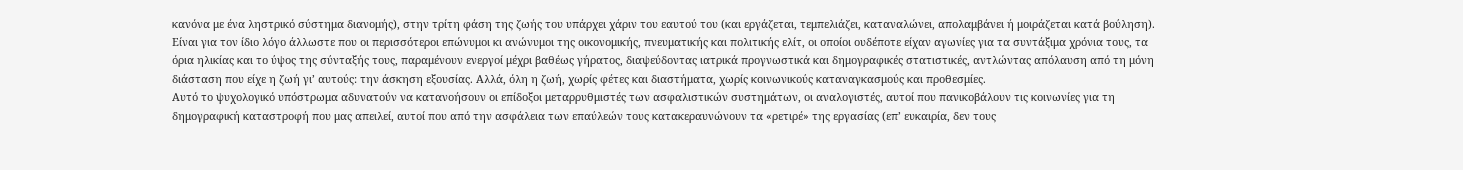κανόνα με ένα ληστρικό σύστημα διανομής), στην τρίτη φάση της ζωής του υπάρχει χάριν του εαυτού του (και εργάζεται, τεμπελιάζει, καταναλώνει, απολαμβάνει ή μοιράζεται κατά βούληση). Είναι για τον ίδιο λόγο άλλωστε που οι περισσότεροι επώνυμοι κι ανώνυμοι της οικονομικής, πνευματικής και πολιτικής ελίτ, οι οποίοι ουδέποτε είχαν αγωνίες για τα συντάξιμα χρόνια τους, τα όρια ηλικίας και το ύψος της σύνταξής τους, παραμένουν ενεργοί μέχρι βαθέως γήρατος, διαψεύδοντας ιατρικά προγνωστικά και δημογραφικές στατιστικές, αντλώντας απόλαυση από τη μόνη διάσταση που είχε η ζωή γι’ αυτούς: την άσκηση εξουσίας. Αλλά, όλη η ζωή, χωρίς φέτες και διαστήματα, χωρίς κοινωνικούς καταναγκασμούς και προθεσμίες.
Αυτό το ψυχολογικό υπόστρωμα αδυνατούν να κατανοήσουν οι επίδοξοι μεταρρυθμιστές των ασφαλιστικών συστημάτων, οι αναλογιστές, αυτοί που πανικοβάλουν τις κοινωνίες για τη δημογραφική καταστροφή που μας απειλεί, αυτοί που από την ασφάλεια των επαύλεών τους κατακεραυνώνουν τα «ρετιρέ» της εργασίας (επ’ ευκαιρία, δεν τους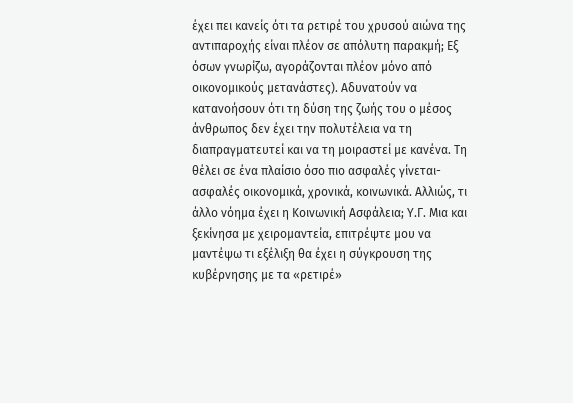έχει πει κανείς ότι τα ρετιρέ του χρυσού αιώνα της αντιπαροχής είναι πλέον σε απόλυτη παρακμή; Εξ όσων γνωρίζω, αγοράζονται πλέον μόνο από οικονομικούς μετανάστες). Αδυνατούν να κατανοήσουν ότι τη δύση της ζωής του ο μέσος άνθρωπος δεν έχει την πολυτέλεια να τη διαπραγματευτεί και να τη μοιραστεί με κανένα. Τη θέλει σε ένα πλαίσιο όσο πιο ασφαλές γίνεται- ασφαλές οικονομικά, χρονικά, κοινωνικά. Αλλιώς, τι άλλο νόημα έχει η Κοινωνική Ασφάλεια; Υ.Γ. Μια και ξεκίνησα με χειρομαντεία, επιτρέψτε μου να μαντέψω τι εξέλιξη θα έχει η σύγκρουση της κυβέρνησης με τα «ρετιρέ»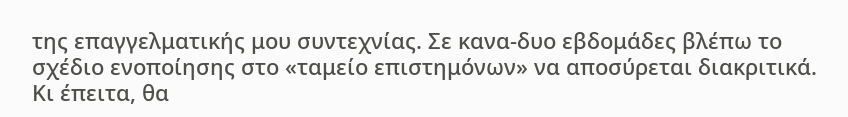της επαγγελματικής μου συντεχνίας. Σε κανα-δυο εβδομάδες βλέπω το σχέδιο ενοποίησης στο «ταμείο επιστημόνων» να αποσύρεται διακριτικά. Κι έπειτα, θα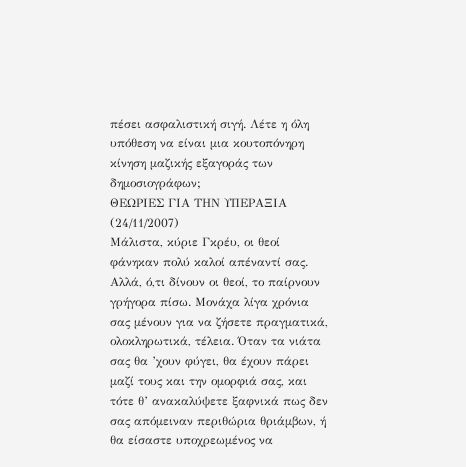πέσει ασφαλιστική σιγή. Λέτε η όλη υπόθεση να είναι μια κουτοπόνηρη κίνηση μαζικής εξαγοράς των δημοσιογράφων;
ΘΕΩΡΙΕΣ ΓΙΑ ΤΗΝ ΥΠΕΡΑΞΙΑ (24/11/2007)
Μάλιστα, κύριε Γκρέυ, οι θεοί φάνηκαν πολύ καλοί απέναντί σας. Αλλά, ό,τι δίνουν οι θεοί, το παίρνουν γρήγορα πίσω. Μονάχα λίγα χρόνια σας μένουν για να ζήσετε πραγματικά, ολοκληρωτικά, τέλεια. Όταν τα νιάτα σας θα ’χουν φύγει, θα έχουν πάρει μαζί τους και την ομορφιά σας, και τότε θ’ ανακαλύψετε ξαφνικά πως δεν σας απόμειναν περιθώρια θριάμβων, ή θα είσαστε υποχρεωμένος να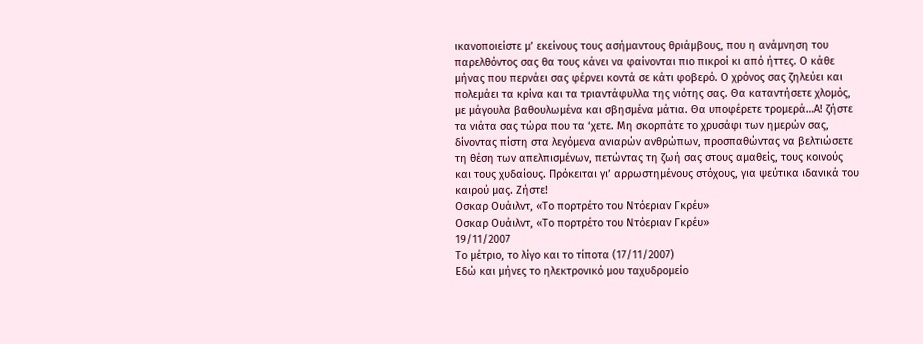ικανοποιείστε μ’ εκείνους τους ασήμαντους θριάμβους, που η ανάμνηση του παρελθόντος σας θα τους κάνει να φαίνονται πιο πικροί κι από ήττες. Ο κάθε μήνας που περνάει σας φέρνει κοντά σε κάτι φοβερό. Ο χρόνος σας ζηλεύει και πολεμάει τα κρίνα και τα τριαντάφυλλα της νιότης σας. Θα καταντήσετε χλομός, με μάγουλα βαθουλωμένα και σβησμένα μάτια. Θα υποφέρετε τρομερά…Α! ζήστε τα νιάτα σας τώρα που τα ‘χετε. Μη σκορπάτε το χρυσάφι των ημερών σας, δίνοντας πίστη στα λεγόμενα ανιαρών ανθρώπων, προσπαθώντας να βελτιώσετε τη θέση των απελπισμένων, πετώντας τη ζωή σας στους αμαθείς, τους κοινούς και τους χυδαίους. Πρόκειται γι’ αρρωστημένους στόχους, για ψεύτικα ιδανικά του καιρού μας. Ζήστε!
Οσκαρ Ουάιλντ, «Το πορτρέτο του Ντόεριαν Γκρέυ»
Οσκαρ Ουάιλντ, «Το πορτρέτο του Ντόεριαν Γκρέυ»
19/11/2007
Το μέτριο, το λίγο και το τίποτα (17/11/2007)
Εδώ και μήνες το ηλεκτρονικό μου ταχυδρομείο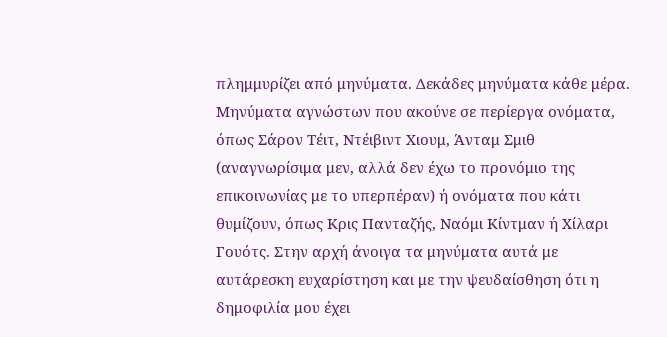πλημμυρίζει από μηνύματα. Δεκάδες μηνύματα κάθε μέρα. Μηνύματα αγνώστων που ακούνε σε περίεργα ονόματα, όπως Σάρον Τέιτ, Ντέιβιντ Χιουμ, Άνταμ Σμιθ (αναγνωρίσιμα μεν, αλλά δεν έχω το προνόμιο της επικοινωνίας με το υπερπέραν) ή ονόματα που κάτι θυμίζουν, όπως Κρις Πανταζής, Ναόμι Κίντμαν ή Χίλαρι Γουότς. Στην αρχή άνοιγα τα μηνύματα αυτά με αυτάρεσκη ευχαρίστηση και με την ψευδαίσθηση ότι η δημοφιλία μου έχει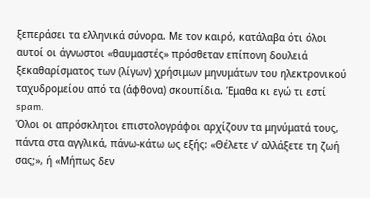ξεπεράσει τα ελληνικά σύνορα. Με τον καιρό, κατάλαβα ότι όλοι αυτοί οι άγνωστοι «θαυμαστές» πρόσθεταν επίπονη δουλειά ξεκαθαρίσματος των (λίγων) χρήσιμων μηνυμάτων του ηλεκτρονικού ταχυδρομείου από τα (άφθονα) σκουπίδια. Έμαθα κι εγώ τι εστί spam.
Όλοι οι απρόσκλητοι επιστολογράφοι αρχίζουν τα μηνύματά τους, πάντα στα αγγλικά, πάνω-κάτω ως εξής: «Θέλετε ν’ αλλάξετε τη ζωή σας;», ή «Μήπως δεν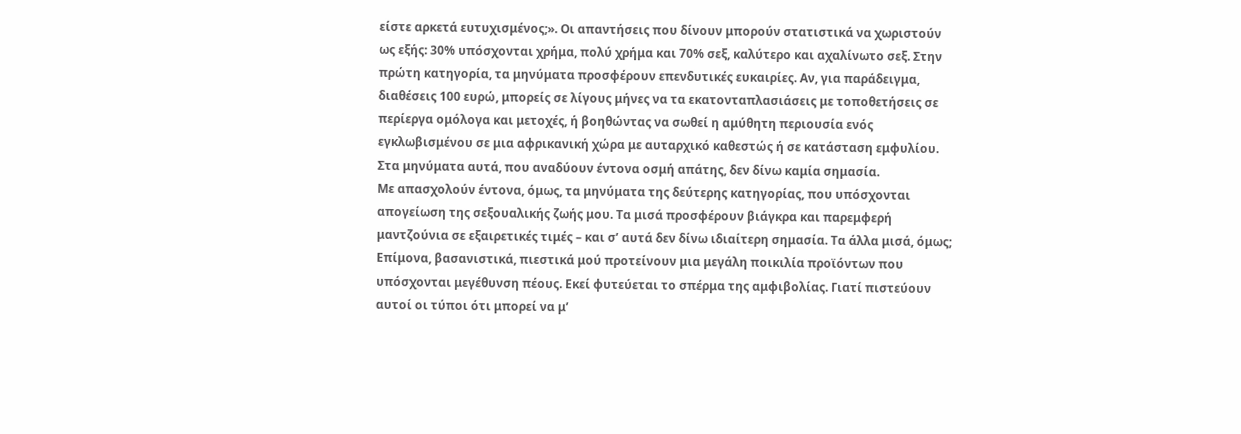είστε αρκετά ευτυχισμένος;». Οι απαντήσεις που δίνουν μπορούν στατιστικά να χωριστούν ως εξής: 30% υπόσχονται χρήμα, πολύ χρήμα και 70% σεξ, καλύτερο και αχαλίνωτο σεξ. Στην πρώτη κατηγορία, τα μηνύματα προσφέρουν επενδυτικές ευκαιρίες. Αν, για παράδειγμα, διαθέσεις 100 ευρώ, μπορείς σε λίγους μήνες να τα εκατονταπλασιάσεις με τοποθετήσεις σε περίεργα ομόλογα και μετοχές, ή βοηθώντας να σωθεί η αμύθητη περιουσία ενός εγκλωβισμένου σε μια αφρικανική χώρα με αυταρχικό καθεστώς ή σε κατάσταση εμφυλίου. Στα μηνύματα αυτά, που αναδύουν έντονα οσμή απάτης, δεν δίνω καμία σημασία.
Με απασχολούν έντονα, όμως, τα μηνύματα της δεύτερης κατηγορίας, που υπόσχονται απογείωση της σεξουαλικής ζωής μου. Τα μισά προσφέρουν βιάγκρα και παρεμφερή μαντζούνια σε εξαιρετικές τιμές – και σ’ αυτά δεν δίνω ιδιαίτερη σημασία. Τα άλλα μισά, όμως; Επίμονα, βασανιστικά, πιεστικά μού προτείνουν μια μεγάλη ποικιλία προϊόντων που υπόσχονται μεγέθυνση πέους. Εκεί φυτεύεται το σπέρμα της αμφιβολίας. Γιατί πιστεύουν αυτοί οι τύποι ότι μπορεί να μ’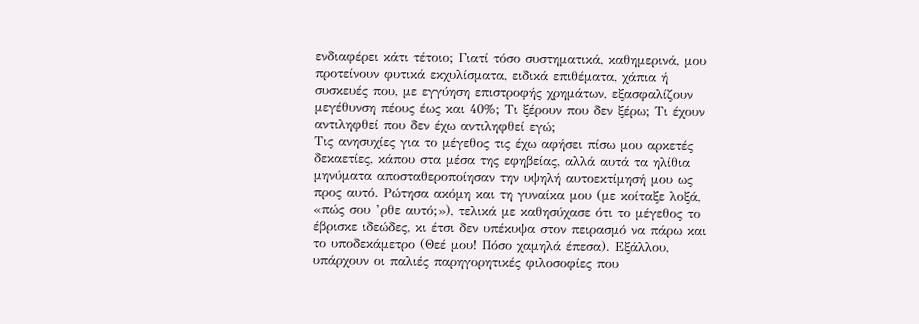ενδιαφέρει κάτι τέτοιο; Γιατί τόσο συστηματικά, καθημερινά, μου προτείνουν φυτικά εκχυλίσματα, ειδικά επιθέματα, χάπια ή συσκευές που, με εγγύηση επιστροφής χρημάτων, εξασφαλίζουν μεγέθυνση πέους έως και 40%; Τι ξέρουν που δεν ξέρω; Τι έχουν αντιληφθεί που δεν έχω αντιληφθεί εγώ;
Τις ανησυχίες για το μέγεθος τις έχω αφήσει πίσω μου αρκετές δεκαετίες, κάπου στα μέσα της εφηβείας, αλλά αυτά τα ηλίθια μηνύματα αποσταθεροποίησαν την υψηλή αυτοεκτίμησή μου ως προς αυτό. Ρώτησα ακόμη και τη γυναίκα μου (με κοίταξε λοξά, «πώς σου ’ρθε αυτό;»), τελικά με καθησύχασε ότι το μέγεθος το έβρισκε ιδεώδες, κι έτσι δεν υπέκυψα στον πειρασμό να πάρω και το υποδεκάμετρο (Θεέ μου! Πόσο χαμηλά έπεσα). Εξάλλου, υπάρχουν οι παλιές παρηγορητικές φιλοσοφίες που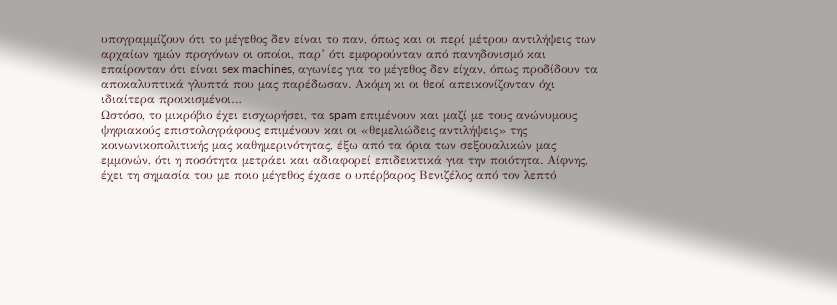υπογραμμίζουν ότι το μέγεθος δεν είναι το παν, όπως και οι περί μέτρου αντιλήψεις των αρχαίων ημών προγόνων οι οποίοι, παρ’ ότι εμφορούνταν από πανηδονισμό και επαίρονταν ότι είναι sex machines, αγωνίες για το μέγεθος δεν είχαν, όπως προδίδουν τα αποκαλυπτικά γλυπτά που μας παρέδωσαν. Ακόμη κι οι θεοί απεικονίζονταν όχι ιδιαίτερα προικισμένοι…
Ωστόσο, το μικρόβιο έχει εισχωρήσει, τα spam επιμένουν και μαζί με τους ανώνυμους ψηφιακούς επιστολογράφους επιμένουν και οι «θεμελιώδεις αντιλήψεις» της κοινωνικοπολιτικής μας καθημερινότητας, έξω από τα όρια των σεξουαλικών μας εμμονών, ότι η ποσότητα μετράει και αδιαφορεί επιδεικτικά για την ποιότητα. Αίφνης, έχει τη σημασία του με ποιο μέγεθος έχασε ο υπέρβαρος Βενιζέλος από τον λεπτό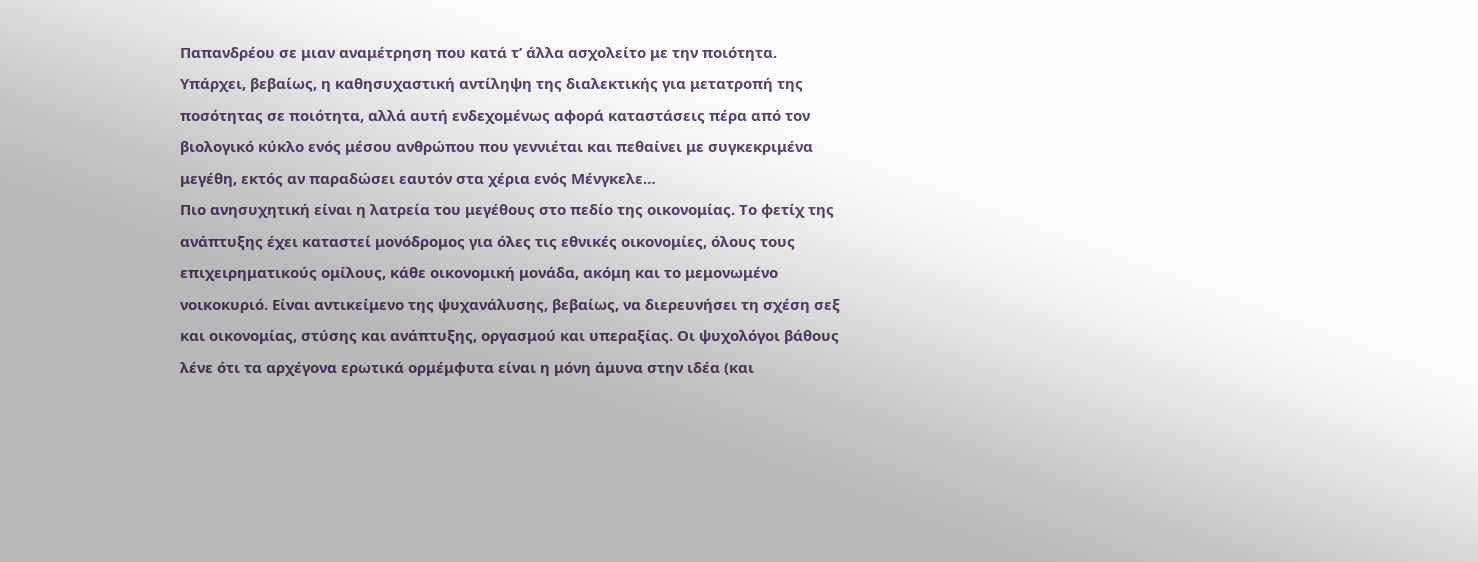Παπανδρέου σε μιαν αναμέτρηση που κατά τ’ άλλα ασχολείτο με την ποιότητα.
Υπάρχει, βεβαίως, η καθησυχαστική αντίληψη της διαλεκτικής για μετατροπή της ποσότητας σε ποιότητα, αλλά αυτή ενδεχομένως αφορά καταστάσεις πέρα από τον βιολογικό κύκλο ενός μέσου ανθρώπου που γεννιέται και πεθαίνει με συγκεκριμένα μεγέθη, εκτός αν παραδώσει εαυτόν στα χέρια ενός Μένγκελε…
Πιο ανησυχητική είναι η λατρεία του μεγέθους στο πεδίο της οικονομίας. Το φετίχ της ανάπτυξης έχει καταστεί μονόδρομος για όλες τις εθνικές οικονομίες, όλους τους επιχειρηματικούς ομίλους, κάθε οικονομική μονάδα, ακόμη και το μεμονωμένο νοικοκυριό. Είναι αντικείμενο της ψυχανάλυσης, βεβαίως, να διερευνήσει τη σχέση σεξ και οικονομίας, στύσης και ανάπτυξης, οργασμού και υπεραξίας. Οι ψυχολόγοι βάθους λένε ότι τα αρχέγονα ερωτικά ορμέμφυτα είναι η μόνη άμυνα στην ιδέα (και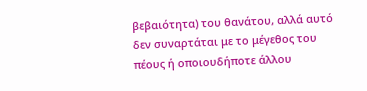βεβαιότητα) του θανάτου, αλλά αυτό δεν συναρτάται με το μέγεθος του πέους ή οποιουδήποτε άλλου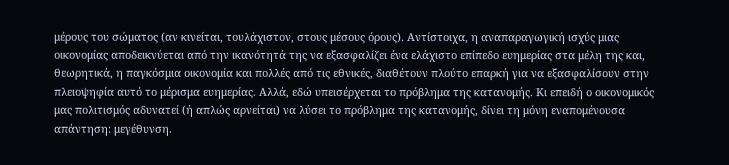μέρους του σώματος (αν κινείται, τουλάχιστον, στους μέσους όρους). Αντίστοιχα, η αναπαραγωγική ισχύς μιας οικονομίας αποδεικνύεται από την ικανότητά της να εξασφαλίζει ένα ελάχιστο επίπεδο ευημερίας στα μέλη της και, θεωρητικά, η παγκόσμια οικονομία και πολλές από τις εθνικές, διαθέτουν πλούτο επαρκή για να εξασφαλίσουν στην πλειοψηφία αυτό το μέρισμα ευημερίας. Αλλά, εδώ υπεισέρχεται το πρόβλημα της κατανομής. Κι επειδή ο οικονομικός μας πολιτισμός αδυνατεί (ή απλώς αρνείται) να λύσει το πρόβλημα της κατανομής, δίνει τη μόνη εναπομένουσα απάντηση: μεγέθυνση.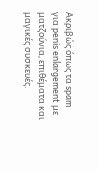Ακριβώς όπως τα spam για penis enlargement με ματζούνια, επιθέματα και μαγικές συσκευές.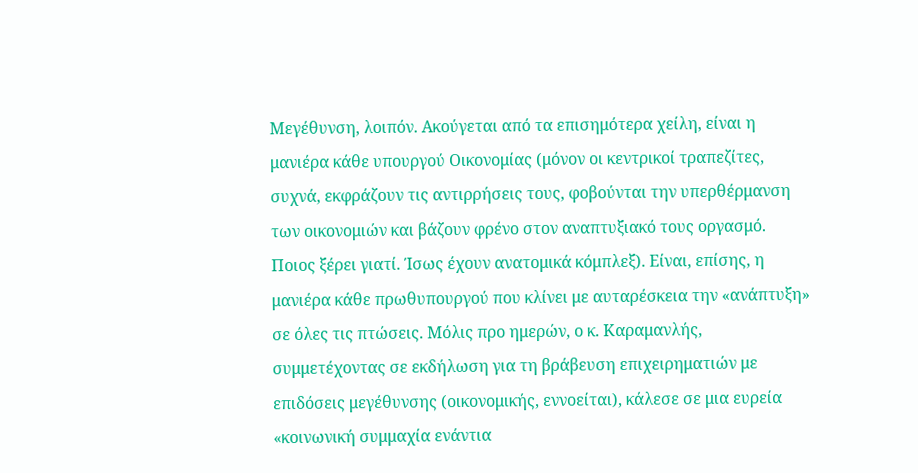Μεγέθυνση, λοιπόν. Ακούγεται από τα επισημότερα χείλη, είναι η μανιέρα κάθε υπουργού Οικονομίας (μόνον οι κεντρικοί τραπεζίτες, συχνά, εκφράζουν τις αντιρρήσεις τους, φοβούνται την υπερθέρμανση των οικονομιών και βάζουν φρένο στον αναπτυξιακό τους οργασμό. Ποιος ξέρει γιατί. Ίσως έχουν ανατομικά κόμπλεξ). Είναι, επίσης, η μανιέρα κάθε πρωθυπουργού που κλίνει με αυταρέσκεια την «ανάπτυξη» σε όλες τις πτώσεις. Μόλις προ ημερών, ο κ. Καραμανλής, συμμετέχοντας σε εκδήλωση για τη βράβευση επιχειρηματιών με επιδόσεις μεγέθυνσης (οικονομικής, εννοείται), κάλεσε σε μια ευρεία «κοινωνική συμμαχία ενάντια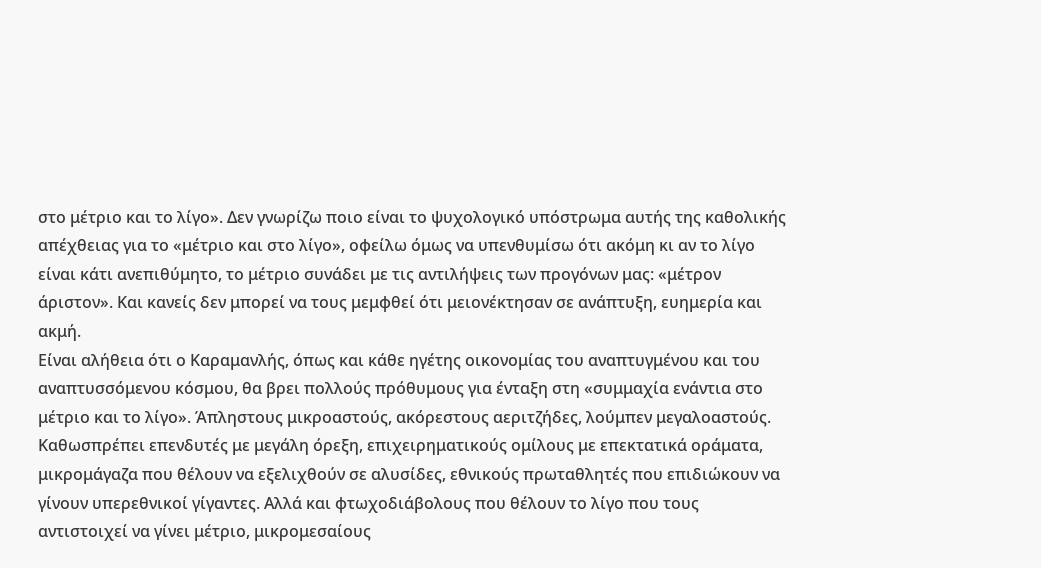στο μέτριο και το λίγο». Δεν γνωρίζω ποιο είναι το ψυχολογικό υπόστρωμα αυτής της καθολικής απέχθειας για το «μέτριο και στο λίγο», οφείλω όμως να υπενθυμίσω ότι ακόμη κι αν το λίγο είναι κάτι ανεπιθύμητο, το μέτριο συνάδει με τις αντιλήψεις των προγόνων μας: «μέτρον άριστον». Και κανείς δεν μπορεί να τους μεμφθεί ότι μειονέκτησαν σε ανάπτυξη, ευημερία και ακμή.
Είναι αλήθεια ότι ο Καραμανλής, όπως και κάθε ηγέτης οικονομίας του αναπτυγμένου και του αναπτυσσόμενου κόσμου, θα βρει πολλούς πρόθυμους για ένταξη στη «συμμαχία ενάντια στο μέτριο και το λίγο». Άπληστους μικροαστούς, ακόρεστους αεριτζήδες, λούμπεν μεγαλοαστούς. Καθωσπρέπει επενδυτές με μεγάλη όρεξη, επιχειρηματικούς ομίλους με επεκτατικά οράματα, μικρομάγαζα που θέλουν να εξελιχθούν σε αλυσίδες, εθνικούς πρωταθλητές που επιδιώκουν να γίνουν υπερεθνικοί γίγαντες. Αλλά και φτωχοδιάβολους που θέλουν το λίγο που τους αντιστοιχεί να γίνει μέτριο, μικρομεσαίους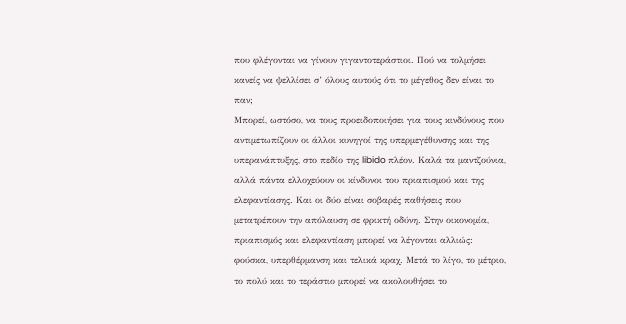που φλέγονται να γίνουν γιγαντοτεράστιοι. Πού να τολμήσει κανείς να ψελλίσει σ’ όλους αυτούς ότι το μέγεθος δεν είναι το παν;
Μπορεί, ωστόσο, να τους προειδοποιήσει για τους κινδύνους που αντιμετωπίζουν οι άλλοι κυνηγοί της υπερμεγέθυνσης και της υπερανάπτυξης, στο πεδίο της libido πλέον. Καλά τα μαντζούνια, αλλά πάντα ελλοχεύουν οι κίνδυνοι του πριαπισμού και της ελεφαντίασης. Και οι δύο είναι σοβαρές παθήσεις που μετατρέπουν την απόλαυση σε φρικτή οδύνη. Στην οικονομία, πριαπισμός και ελεφαντίαση μπορεί να λέγονται αλλιώς: φούσκα, υπερθέρμανση και τελικά κραχ. Μετά το λίγο, το μέτριο, το πολύ και το τεράστιο μπορεί να ακολουθήσει το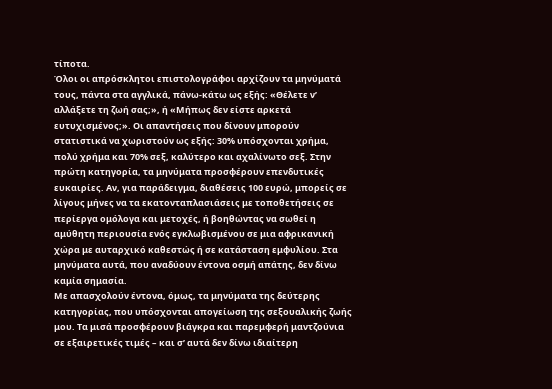τίποτα.
Όλοι οι απρόσκλητοι επιστολογράφοι αρχίζουν τα μηνύματά τους, πάντα στα αγγλικά, πάνω-κάτω ως εξής: «Θέλετε ν’ αλλάξετε τη ζωή σας;», ή «Μήπως δεν είστε αρκετά ευτυχισμένος;». Οι απαντήσεις που δίνουν μπορούν στατιστικά να χωριστούν ως εξής: 30% υπόσχονται χρήμα, πολύ χρήμα και 70% σεξ, καλύτερο και αχαλίνωτο σεξ. Στην πρώτη κατηγορία, τα μηνύματα προσφέρουν επενδυτικές ευκαιρίες. Αν, για παράδειγμα, διαθέσεις 100 ευρώ, μπορείς σε λίγους μήνες να τα εκατονταπλασιάσεις με τοποθετήσεις σε περίεργα ομόλογα και μετοχές, ή βοηθώντας να σωθεί η αμύθητη περιουσία ενός εγκλωβισμένου σε μια αφρικανική χώρα με αυταρχικό καθεστώς ή σε κατάσταση εμφυλίου. Στα μηνύματα αυτά, που αναδύουν έντονα οσμή απάτης, δεν δίνω καμία σημασία.
Με απασχολούν έντονα, όμως, τα μηνύματα της δεύτερης κατηγορίας, που υπόσχονται απογείωση της σεξουαλικής ζωής μου. Τα μισά προσφέρουν βιάγκρα και παρεμφερή μαντζούνια σε εξαιρετικές τιμές – και σ’ αυτά δεν δίνω ιδιαίτερη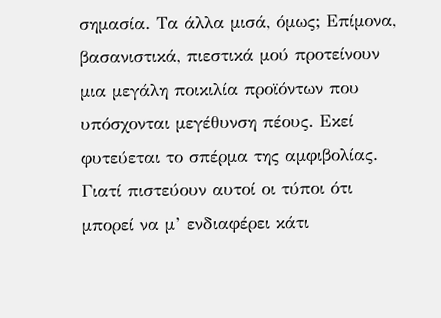σημασία. Τα άλλα μισά, όμως; Επίμονα, βασανιστικά, πιεστικά μού προτείνουν μια μεγάλη ποικιλία προϊόντων που υπόσχονται μεγέθυνση πέους. Εκεί φυτεύεται το σπέρμα της αμφιβολίας. Γιατί πιστεύουν αυτοί οι τύποι ότι μπορεί να μ’ ενδιαφέρει κάτι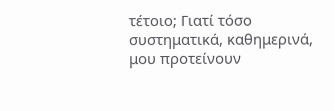τέτοιο; Γιατί τόσο συστηματικά, καθημερινά, μου προτείνουν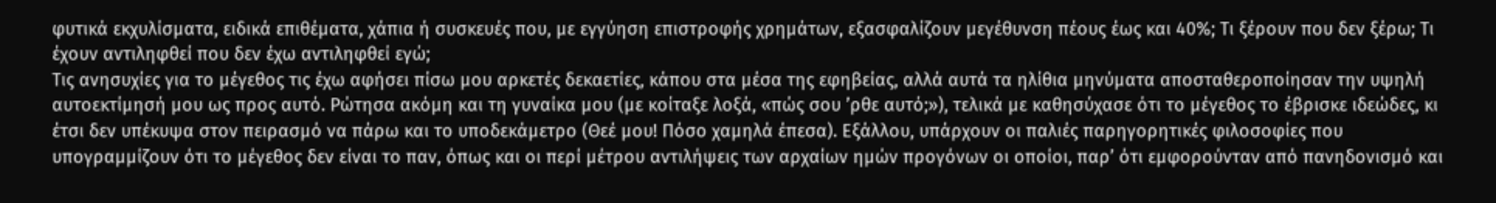φυτικά εκχυλίσματα, ειδικά επιθέματα, χάπια ή συσκευές που, με εγγύηση επιστροφής χρημάτων, εξασφαλίζουν μεγέθυνση πέους έως και 40%; Τι ξέρουν που δεν ξέρω; Τι έχουν αντιληφθεί που δεν έχω αντιληφθεί εγώ;
Τις ανησυχίες για το μέγεθος τις έχω αφήσει πίσω μου αρκετές δεκαετίες, κάπου στα μέσα της εφηβείας, αλλά αυτά τα ηλίθια μηνύματα αποσταθεροποίησαν την υψηλή αυτοεκτίμησή μου ως προς αυτό. Ρώτησα ακόμη και τη γυναίκα μου (με κοίταξε λοξά, «πώς σου ’ρθε αυτό;»), τελικά με καθησύχασε ότι το μέγεθος το έβρισκε ιδεώδες, κι έτσι δεν υπέκυψα στον πειρασμό να πάρω και το υποδεκάμετρο (Θεέ μου! Πόσο χαμηλά έπεσα). Εξάλλου, υπάρχουν οι παλιές παρηγορητικές φιλοσοφίες που υπογραμμίζουν ότι το μέγεθος δεν είναι το παν, όπως και οι περί μέτρου αντιλήψεις των αρχαίων ημών προγόνων οι οποίοι, παρ’ ότι εμφορούνταν από πανηδονισμό και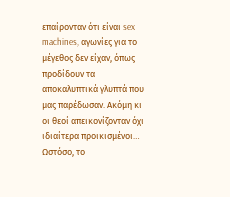επαίρονταν ότι είναι sex machines, αγωνίες για το μέγεθος δεν είχαν, όπως προδίδουν τα αποκαλυπτικά γλυπτά που μας παρέδωσαν. Ακόμη κι οι θεοί απεικονίζονταν όχι ιδιαίτερα προικισμένοι…
Ωστόσο, το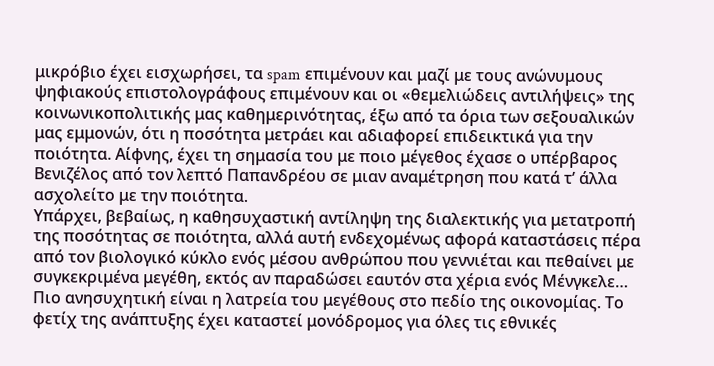μικρόβιο έχει εισχωρήσει, τα spam επιμένουν και μαζί με τους ανώνυμους ψηφιακούς επιστολογράφους επιμένουν και οι «θεμελιώδεις αντιλήψεις» της κοινωνικοπολιτικής μας καθημερινότητας, έξω από τα όρια των σεξουαλικών μας εμμονών, ότι η ποσότητα μετράει και αδιαφορεί επιδεικτικά για την ποιότητα. Αίφνης, έχει τη σημασία του με ποιο μέγεθος έχασε ο υπέρβαρος Βενιζέλος από τον λεπτό Παπανδρέου σε μιαν αναμέτρηση που κατά τ’ άλλα ασχολείτο με την ποιότητα.
Υπάρχει, βεβαίως, η καθησυχαστική αντίληψη της διαλεκτικής για μετατροπή της ποσότητας σε ποιότητα, αλλά αυτή ενδεχομένως αφορά καταστάσεις πέρα από τον βιολογικό κύκλο ενός μέσου ανθρώπου που γεννιέται και πεθαίνει με συγκεκριμένα μεγέθη, εκτός αν παραδώσει εαυτόν στα χέρια ενός Μένγκελε…
Πιο ανησυχητική είναι η λατρεία του μεγέθους στο πεδίο της οικονομίας. Το φετίχ της ανάπτυξης έχει καταστεί μονόδρομος για όλες τις εθνικές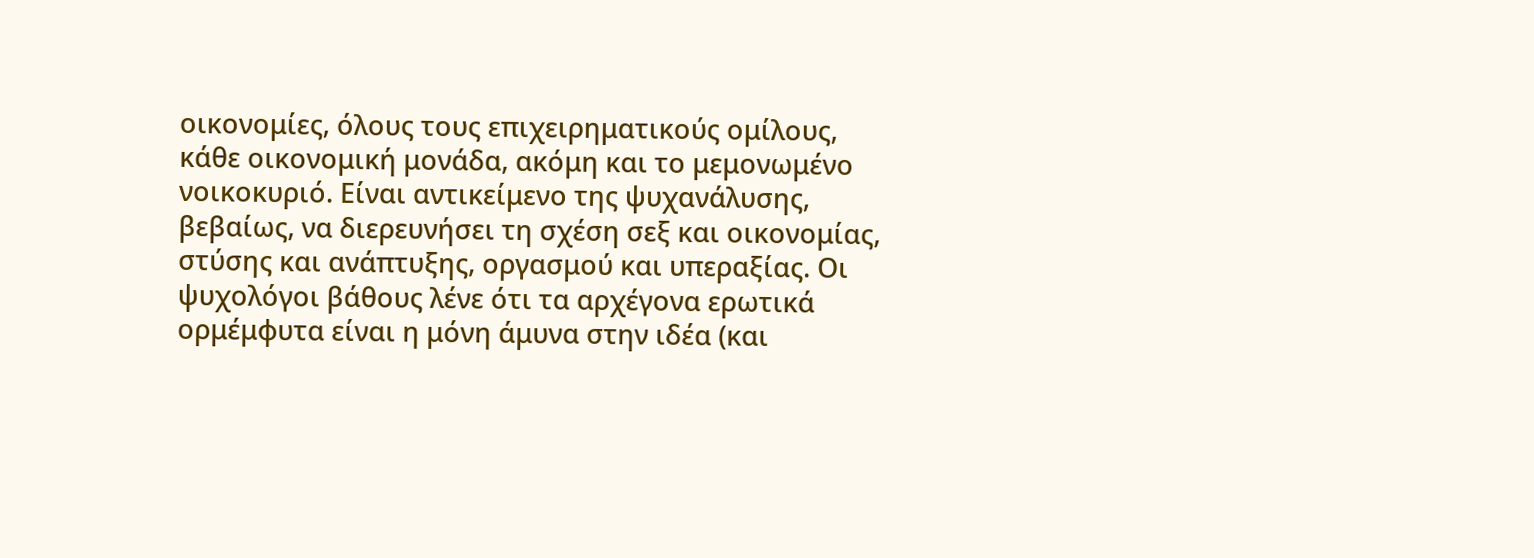οικονομίες, όλους τους επιχειρηματικούς ομίλους, κάθε οικονομική μονάδα, ακόμη και το μεμονωμένο νοικοκυριό. Είναι αντικείμενο της ψυχανάλυσης, βεβαίως, να διερευνήσει τη σχέση σεξ και οικονομίας, στύσης και ανάπτυξης, οργασμού και υπεραξίας. Οι ψυχολόγοι βάθους λένε ότι τα αρχέγονα ερωτικά ορμέμφυτα είναι η μόνη άμυνα στην ιδέα (και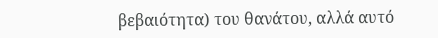βεβαιότητα) του θανάτου, αλλά αυτό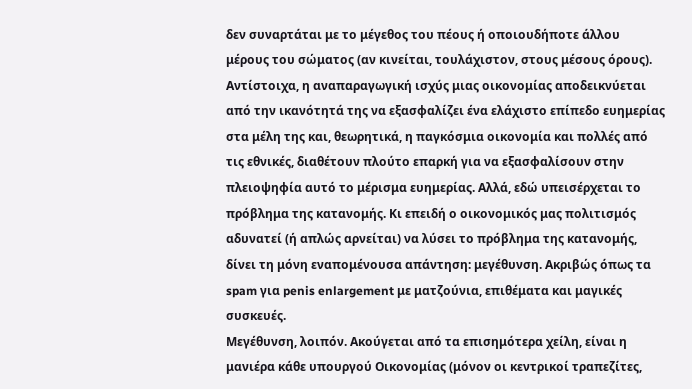δεν συναρτάται με το μέγεθος του πέους ή οποιουδήποτε άλλου μέρους του σώματος (αν κινείται, τουλάχιστον, στους μέσους όρους). Αντίστοιχα, η αναπαραγωγική ισχύς μιας οικονομίας αποδεικνύεται από την ικανότητά της να εξασφαλίζει ένα ελάχιστο επίπεδο ευημερίας στα μέλη της και, θεωρητικά, η παγκόσμια οικονομία και πολλές από τις εθνικές, διαθέτουν πλούτο επαρκή για να εξασφαλίσουν στην πλειοψηφία αυτό το μέρισμα ευημερίας. Αλλά, εδώ υπεισέρχεται το πρόβλημα της κατανομής. Κι επειδή ο οικονομικός μας πολιτισμός αδυνατεί (ή απλώς αρνείται) να λύσει το πρόβλημα της κατανομής, δίνει τη μόνη εναπομένουσα απάντηση: μεγέθυνση. Ακριβώς όπως τα spam για penis enlargement με ματζούνια, επιθέματα και μαγικές συσκευές.
Μεγέθυνση, λοιπόν. Ακούγεται από τα επισημότερα χείλη, είναι η μανιέρα κάθε υπουργού Οικονομίας (μόνον οι κεντρικοί τραπεζίτες,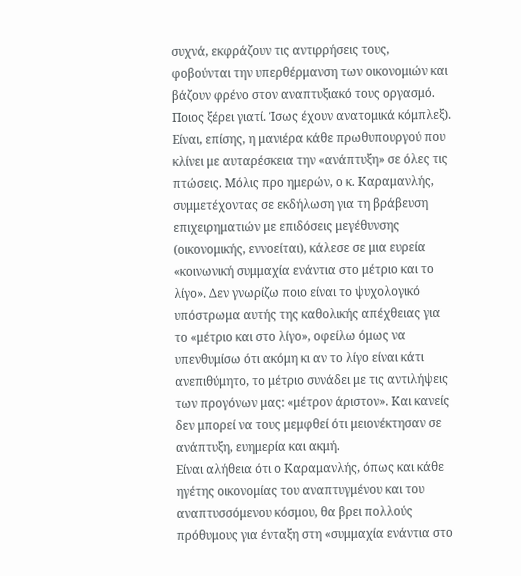συχνά, εκφράζουν τις αντιρρήσεις τους, φοβούνται την υπερθέρμανση των οικονομιών και βάζουν φρένο στον αναπτυξιακό τους οργασμό. Ποιος ξέρει γιατί. Ίσως έχουν ανατομικά κόμπλεξ). Είναι, επίσης, η μανιέρα κάθε πρωθυπουργού που κλίνει με αυταρέσκεια την «ανάπτυξη» σε όλες τις πτώσεις. Μόλις προ ημερών, ο κ. Καραμανλής, συμμετέχοντας σε εκδήλωση για τη βράβευση επιχειρηματιών με επιδόσεις μεγέθυνσης (οικονομικής, εννοείται), κάλεσε σε μια ευρεία «κοινωνική συμμαχία ενάντια στο μέτριο και το λίγο». Δεν γνωρίζω ποιο είναι το ψυχολογικό υπόστρωμα αυτής της καθολικής απέχθειας για το «μέτριο και στο λίγο», οφείλω όμως να υπενθυμίσω ότι ακόμη κι αν το λίγο είναι κάτι ανεπιθύμητο, το μέτριο συνάδει με τις αντιλήψεις των προγόνων μας: «μέτρον άριστον». Και κανείς δεν μπορεί να τους μεμφθεί ότι μειονέκτησαν σε ανάπτυξη, ευημερία και ακμή.
Είναι αλήθεια ότι ο Καραμανλής, όπως και κάθε ηγέτης οικονομίας του αναπτυγμένου και του αναπτυσσόμενου κόσμου, θα βρει πολλούς πρόθυμους για ένταξη στη «συμμαχία ενάντια στο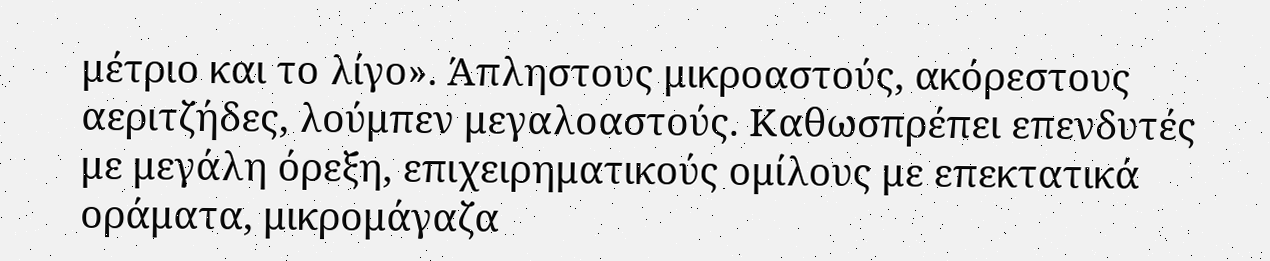μέτριο και το λίγο». Άπληστους μικροαστούς, ακόρεστους αεριτζήδες, λούμπεν μεγαλοαστούς. Καθωσπρέπει επενδυτές με μεγάλη όρεξη, επιχειρηματικούς ομίλους με επεκτατικά οράματα, μικρομάγαζα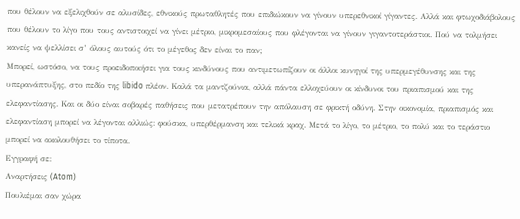που θέλουν να εξελιχθούν σε αλυσίδες, εθνικούς πρωταθλητές που επιδιώκουν να γίνουν υπερεθνικοί γίγαντες. Αλλά και φτωχοδιάβολους που θέλουν το λίγο που τους αντιστοιχεί να γίνει μέτριο, μικρομεσαίους που φλέγονται να γίνουν γιγαντοτεράστιοι. Πού να τολμήσει κανείς να ψελλίσει σ’ όλους αυτούς ότι το μέγεθος δεν είναι το παν;
Μπορεί, ωστόσο, να τους προειδοποιήσει για τους κινδύνους που αντιμετωπίζουν οι άλλοι κυνηγοί της υπερμεγέθυνσης και της υπερανάπτυξης, στο πεδίο της libido πλέον. Καλά τα μαντζούνια, αλλά πάντα ελλοχεύουν οι κίνδυνοι του πριαπισμού και της ελεφαντίασης. Και οι δύο είναι σοβαρές παθήσεις που μετατρέπουν την απόλαυση σε φρικτή οδύνη. Στην οικονομία, πριαπισμός και ελεφαντίαση μπορεί να λέγονται αλλιώς: φούσκα, υπερθέρμανση και τελικά κραχ. Μετά το λίγο, το μέτριο, το πολύ και το τεράστιο μπορεί να ακολουθήσει το τίποτα.
Εγγραφή σε:
Αναρτήσεις (Atom)
Πουλιέμαι σαν χώρα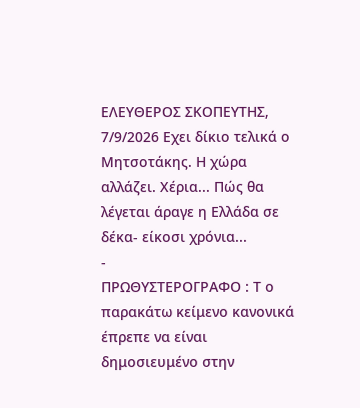ΕΛΕΥΘΕΡΟΣ ΣΚΟΠΕΥΤΗΣ, 7/9/2026 Εχει δίκιο τελικά ο Μητσοτάκης. Η χώρα αλλάζει. Χέρια... Πώς θα λέγεται άραγε η Ελλάδα σε δέκα- είκοσι χρόνια...
-
ΠΡΩΘΥΣΤΕΡΟΓΡΑΦΟ : Τ ο παρακάτω κείμενο κανονικά έπρεπε να είναι δημοσιευμένο στην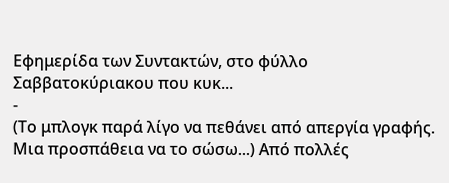Εφημερίδα των Συντακτών, στο φύλλο Σαββατοκύριακου που κυκ...
-
(Το μπλογκ παρά λίγο να πεθάνει από απεργία γραφής. Μια προσπάθεια να το σώσω...) Από πολλές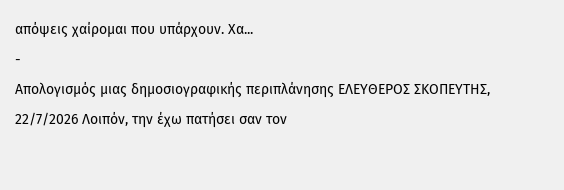απόψεις χαίρομαι που υπάρχουν. Χα...
-
Απολογισμός μιας δημοσιογραφικής περιπλάνησης ΕΛΕΥΘΕΡΟΣ ΣΚΟΠΕΥΤΗΣ, 22/7/2026 Λοιπόν, την έχω πατήσει σαν τον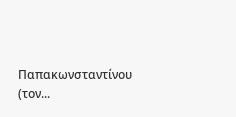Παπακωνσταντίνου (τον...